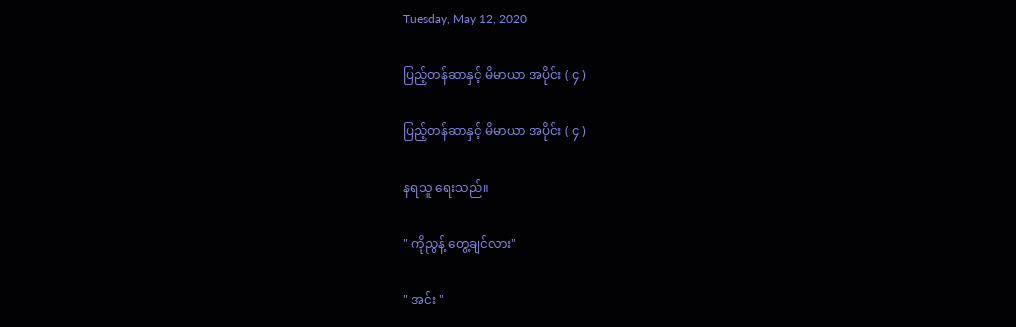Tuesday, May 12, 2020

ပြည့်တန်ဆာနှင့် မိမာယာ အပိုင်း ( ၄ )

ပြည့်တန်ဆာနှင့် မိမာယာ အပိုင်း ( ၄ )

နရသူ ရေးသည်။

" ကိုညွန့် တွေ့ချင်လား"

" အင်း "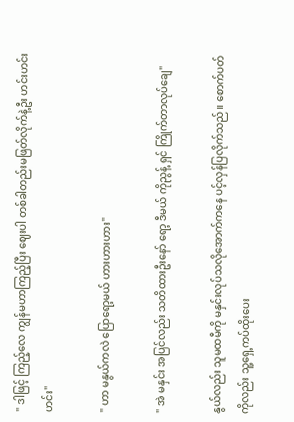" ဒါဖြင့် ကြည့်လေ ကျွန်မဟာကြည့်ပြီး ဈေးပါ တစ်ခါတည်းမဖြတ်လိုက်နဲ့ဦး ဟင်းဟင်းဟင်း"

" ဟာ မနွယ်ကလဲ ပြောရော့မယ် ဟားဟားဟား"

" အဲ မနှင်း အပြင်လည်း သတိထားဦးနော် ရော့ ဒီမယ် ကိုညွန့် ရှင် ကြိုက်တာလုပ်ချေ"

နွယ်လည်း သူမထမီကို မနှင်းလုပ်သလိုအောက်ကနေ ပင့်လှန်ပြလိုက်သည်။ စောက်ပတ်ကိုလည်း သူ့ရှေ့ကပ်ထိုးပေး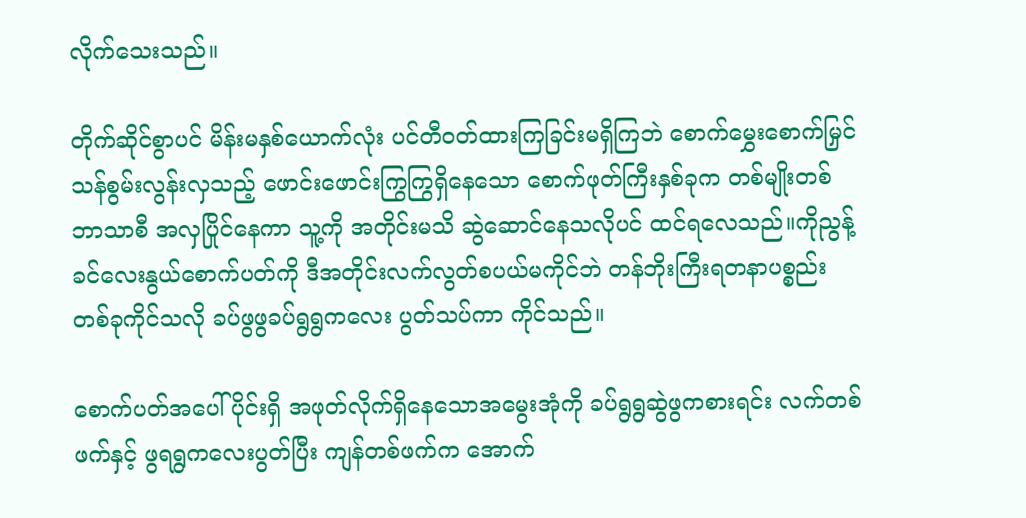လိုက်သေးသည်။

တိုက်ဆိုင်စွာပင် မိန်းမနှစ်ယောက်လုံး ပင်တီဝတ်ထားကြခြင်းမရှိကြဘဲ စောက်မွှေးစောက်မြှင်သန်စွမ်းလွန်းလှသည့် ဖောင်းဖောင်းကြွကြွရှိနေသော စောက်ဖုတ်ကြီးနှစ်ခုက တစ်မျိုးတစ်ဘာသာစီ အလှပြိုင်နေကာ သူ့ကို အတိုင်းမသိ ဆွဲဆောင်နေသလိုပင် ထင်ရလေသည်။ကိုညွန့် ခင်လေးနွယ်စောက်ပတ်ကို ဒီအတိုင်းလက်လွတ်စပယ်မကိုင်ဘဲ တန်ဘိုးကြီးရတနာပစ္စည်းတစ်ခုကိုင်သလို ခပ်ဖွဖွခပ်ရွရွကလေး ပွတ်သပ်ကာ ကိုင်သည်။

စောက်ပတ်အပေါ်ပိုင်းရှိ အဖုတ်လိုက်ရှိနေသောအမွေးအုံကို ခပ်ရွရွဆွဲဖွကစားရင်း လက်တစ်ဖက်နှင့် ဖွရရွကလေးပွတ်ပြီး ကျန်တစ်ဖက်က အောက်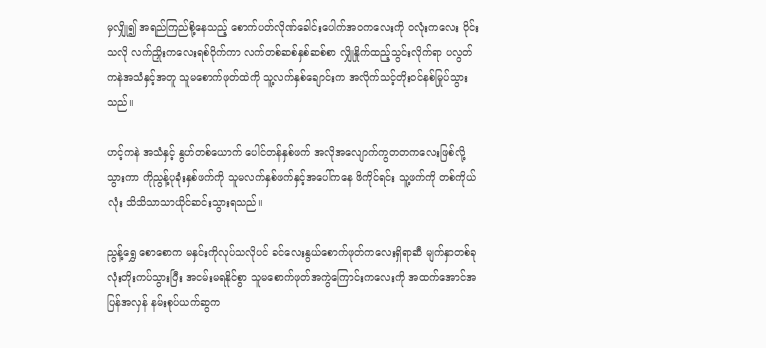မှလျှို၍ အရည်ကြည်စို့နေသည့် စောက်ပတ်လိုဏ်ခေါင်းပေါက်အဝကလေးကို ဝလုံးကလေး ဝိုင်းသလို လက်ညှိုးကလေးရစ်ဝိုက်ကာ လက်တစ်ဆစ်နှစ်ဆစ်စာ လျှိုနှိုက်ထည့်သွင်းလိုက်ရာ ပလွတ်ကနဲအသံနှင့်အတူ သူမစောက်ဖုတ်ထဲကို သူ့လက်နှစ်ချောင်းက အလိုက်သင့်တိုးဝင်နစ်မြုပ်သွားသည်။

ဟင့်ကနဲ အသံနှင့် နွဟ်တစ်ယောက် ပေါင်တန်နှစ်ဖက် အလိုအလျောက်ကွတတကလေးဖြစ်လို့သွားကာ ကိုညွန့်ပုခုံးနှစ်ဖက်ကို သူမလက်နှစ်ဖက်နှင့်အပေါ်ကနေ ဖိကိုင်ရင်း သူ့ဖက်ကို တစ်ကိုယ်လုံး သိသိသာသာယိုင်ဆင်းသွားရသည်။

ညွန့်ရွှေ စောစောက မနှင်းကိုလုပ်သလိုပင် ခင်လေးနွယ်စောက်ဖုတ်ကလေးရှိရာဆီ မျက်နှာတစ်ခုလုံးတိုးကပ်သွားပြီး အငမ်းမရနိုင်စွာ သူမစောက်ဖုတ်အကွဲကြောင်းကလေးကို အထက်အောင်အပြန်အလှန် နမ်းစုပ်ယက်ဆွက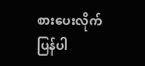စားပေးလိုက်ပြန်ပါ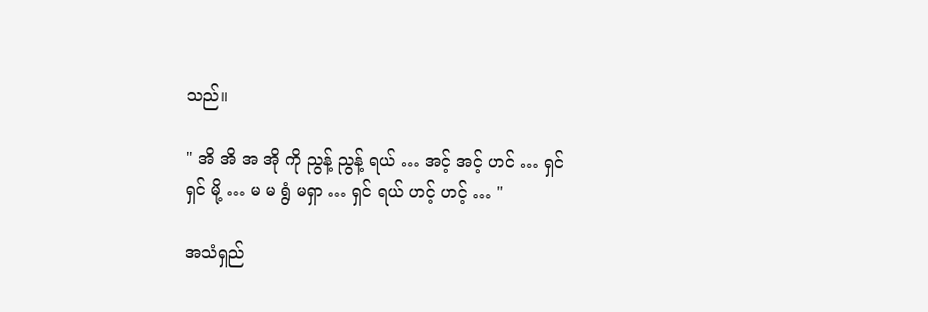သည်။

" အိ အိ အ အို ကို ညွန့် ညွန့် ရယ် … အင့် အင့် ဟင် … ရှင် ရှင် မို့ … မ မ ရွံ မရှာ … ရှင် ရယ် ဟင့် ဟင့် … "

အသံရှည်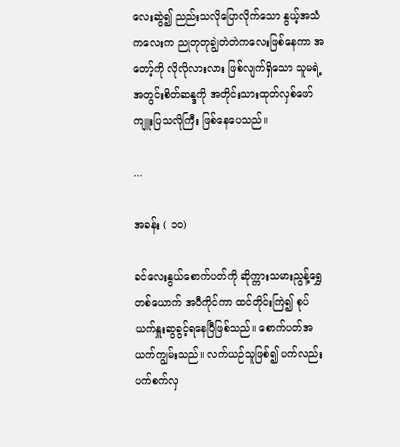လေးဆွဲ၍ ညည်းသလိုပြောလိုက်သော နွယ့်အသံကလေးက ညုတုတုချွဲတဲတဲကလေးဖြစ်နေကာ အတော့်ကို လိုလိုလားလား ဖြစ်လျက်ရှိသော သူမရဲ့အတွင်းစိတ်ဆန္ဒကို အတိုင်းသားထုတ်လှစ်ဖော်ကျူးပြသလိုကြီး ဖြစ်နေပေသည်။

...

အခန်း ( ၁၀)

ခင်လေးနွယ်စောက်ပတ်ကို ဆိုက္ကားသမားညွန့်ရွှေတစ်ယောက် အပီကိုင်ကာ ထင်တိုင်းကြဲ၍ စုပ်ယက်နှူးဆွခွင့်ရနေပြီဖြစ်သည်။ စောက်ပတ်အယက်ကျွမ်းသည်။ လက်ယဉ်သူဖြစ်၍ ပက်လည်းပက်စက်လှ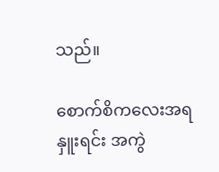သည်။

စောက်စိကလေးအရနှူးရင်း အကွဲ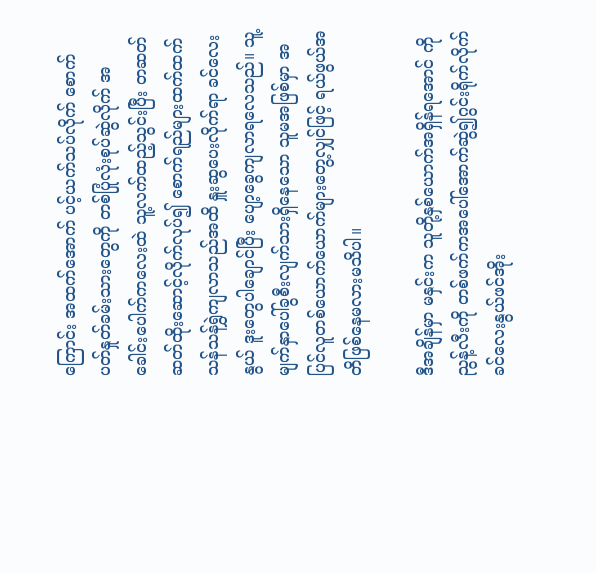ကြောင်း အထက်အောက် ပင့်ယက်သပ်လိုက် စောက်ပတ်နှုတ်ခမ်းသားတွေကို တစ်ပြုံလုံးစုပ်ဆွဲလိုက် အခေါင်းပေါက်ကလေးထဲ သူ့လက်ထည့်သွင်းပြီး တဆတ်ဆတ်ထိုးဆောင့်လိုက်လုပ်၍ စောက်ရည်များထက်ထက်သန်သန်ရွှဲကျလာသည်အထိ နှူးဆွပေးလိုက်ရာ ခင်လေးနွယ် ဒူးတွေပါချောင်ပြီး ပျော့ခွေကျလာရလေသည်။ သူ့မျက်နှာပေါ်ခွစီးလျက်သားရှိနေသော သူမအဖြစ်မှာ အပြင်လူတစ်ယောက်ယောက်များတွေ့လျှင်ဖြင့် ရယ်ဖွယ်အတိဖြစ်နေမလားမသိပါ။

ဒီအချိန်မှာ မနှင်းက သူတို့နှစ်ယောက်အရှိန်ရအောင် ကိုညွန့်လီးကို တစ်ဖက်ကအပေါ်အောက်ဆွဲ၍ဂွင်းရိုက်လိုက် ခင်လေးနွယ်ဖင်အိုး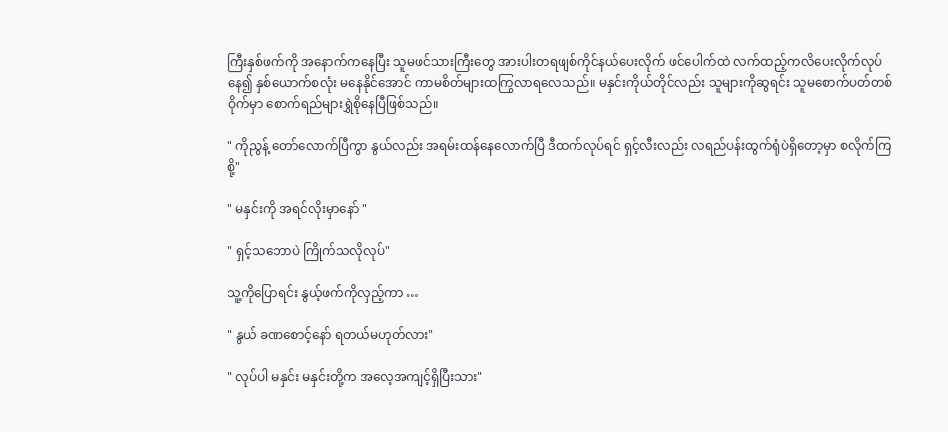ကြီးနှစ်ဖက်ကို အနောက်ကနေပြီး သူမဖင်သားကြီးတွေ အားပါးတရဖျစ်ကိုင်နယ်ပေးလိုက် ဖင်ပေါက်ထဲ လက်ထည့်ကလိပေးလိုက်လုပ်နေ၍ နှစ်ယောက်စလုံး မနေနိုင်အောင် ကာမစိတ်များထကြွလာရလေသည်။ မနှင်းကိုယ်တိုင်လည်း သူများကိုဆွရင်း သူမစောက်ပတ်တစ်ဝိုက်မှာ စောက်ရည်များရွှဲစိုနေပြီဖြစ်သည်။

" ကိုညွန့် တော်လောက်ပြီကွာ နွယ်လည်း အရမ်းထန်နေလောက်ပြီ ဒီထက်လုပ်ရင် ရှင့်လီးလည်း လရည်ပန်းထွက်ရုံပဲရှိတော့မှာ စလိုက်ကြစို့"

" မနှင်းကို အရင်လိုးမှာနော် "

" ရှင့်သဘောပဲ ကြိုက်သလိုလုပ်"

သူ့ကိုပြောရင်း နွယ့်ဖက်ကိုလှည့်ကာ …

" နွယ် ခဏစောင့်နော် ရတယ်မဟုတ်လား"

" လုပ်ပါ မနှင်း မနှင်းတို့က အလေ့အကျင့်ရှိပြီးသား"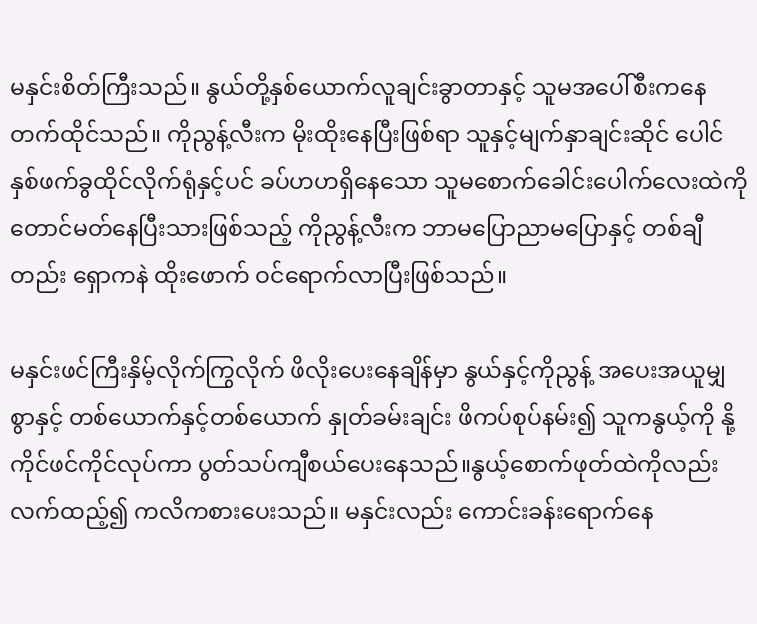မနှင်းစိတ်ကြီးသည်။ နွယ်တို့နှစ်ယောက်လူချင်းခွာတာနှင့် သူမအပေါ်စီးကနေ တက်ထိုင်သည်။ ကိုညွန့်လီးက မိုးထိုးနေပြီးဖြစ်ရာ သူနှင့်မျက်နှာချင်းဆိုင် ပေါင်နှစ်ဖက်ခွထိုင်လိုက်ရုံနှင့်ပင် ခပ်ဟဟရှိနေသော သူမစောက်ခေါင်းပေါက်လေးထဲကို တောင်မတ်နေပြီးသားဖြစ်သည့် ကိုညွန့်လီးက ဘာမပြောညာမပြောနှင့် တစ်ချီတည်း ရှောကနဲ ထိုးဖောက် ဝင်ရောက်လာပြီးဖြစ်သည်။

မနှင်းဖင်ကြီးနှိမ့်လိုက်ကြွလိုက် ဖိလိုးပေးနေချိန်မှာ နွယ်နှင့်ကိုညွန့် အပေးအယူမျှစွာနှင့် တစ်ယောက်နှင့်တစ်ယောက် နှုတ်ခမ်းချင်း ဖိကပ်စုပ်နမ်း၍ သူကနွယ့်ကို နို့ကိုင်ဖင်ကိုင်လုပ်ကာ ပွတ်သပ်ကျီစယ်ပေးနေသည်။နွယ့်စောက်ဖုတ်ထဲကိုလည်း လက်ထည့်၍ ကလိကစားပေးသည်။ မနှင်းလည်း ကောင်းခန်းရောက်နေ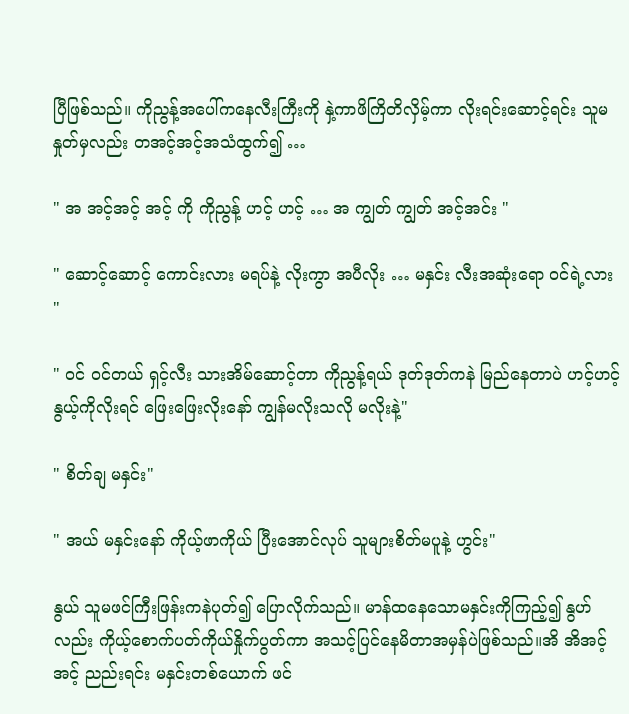ပြီဖြစ်သည်။ ကိုညွန့်အပေါ်ကနေလီးကြီးကို နှဲ့ကာဖိကြိတိလှိမ့်ကာ လိုးရင်းဆောင့်ရင်း သူမနှုတ်မှလည်း တအင့်အင့်အသံထွက်၍ …

" အ အင့်အင့် အင့် ကို ကိုညွန့် ဟင့် ဟင့် … အ ကျွတ် ကျွတ် အင့်အင်း "

" ဆောင့်ဆောင့် ကောင်းလား မရပ်နဲ့ လိုးကွာ အပီလိုး … မနှင်း လီးအဆုံးရော ဝင်ရဲ့လား "

" ဝင် ဝင်တယ် ရှင့်လီး သားအိမ်ဆောင့်တာ ကိုညွန့်ရယ် ဒုတ်ဒုတ်ကနဲ မြည်နေတာပဲ ဟင့်ဟင့် နွယ့်ကိုလိုးရင် ဖြေးဖြေးလိုးနော် ကျွန်မလိုးသလို မလိုးနဲ့"

" စိတ်ချ မနှင်း"

" အယ် မနှင်းနော် ကိုယ့်ဖာကိုယ် ပြီးအောင်လုပ် သူများစိတ်မပူနဲ့ ဟွင်း"

နွယ် သူမဖင်ကြီးဖြန်းကနဲပုတ်၍ ပြောလိုက်သည်။ မာန်ထနေသောမနှင်းကိုကြည့်၍ နွဟ်လည်း ကိုယ့်စောက်ပတ်ကိုယ်နှိုက်ပွတ်ကာ အသင့်ပြင်နေမိတာအမှန်ပဲဖြစ်သည်။အိ အိအင့်အင့် ညည်းရင်း မနှင်းတစ်ယောက် ဖင်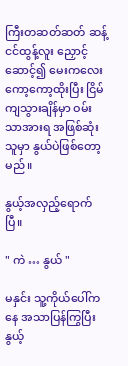ကြီးတဆတ်ဆတ် ဆန့်ငင်ထွန့်လူး ညှောင့်ဆောင့်၍ မေးကလေးကော့ကော့ထိုးပြီး ငြိမ်ကျသွားချိန်မှာ ဝမ်းသာအားရ အဖြစ်ဆုံးသူမှာ နွယ်ပဲဖြစ်တော့မည်။

နွယ့်အလှည့်ရောက်ပြီ။

" ကဲ … နွယ် "

မနှင်း သူ့ကိုယ်ပေါ်ကနေ အသာပြန်ကြွပြီး နွယ့်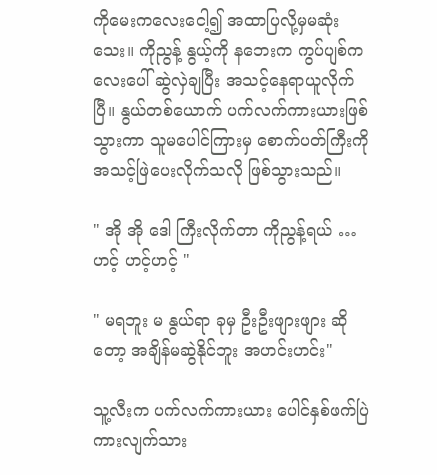ကိုမေးကလေးငေါ့၍ အထာပြလို့မှမဆုံးသေး။ ကိုညွန့် နွယ့်ကို နဘေးက ကွပ်ပျစ်ကလေးပေါ် ဆွဲလှဲချပြီး အသင့်နေရာယူလိုက်ပြီ။ နွယ်တစ်ယောက် ပက်လက်ကားယားဖြစ်သွားကာ သူမပေါင်ကြားမှ စောက်ပတ်ကြီးကိုအသင့်ဖြဲပေးလိုက်သလို ဖြစ်သွားသည်။

" အို အို ဒေါ ကြီးလိုက်တာ ကိုညွန့်ရယ် …ဟင့် ဟင့်ဟင့် "

" မရဘူး မ နွယ်ရာ ခုမှ ဦးဦးဖျားဖျား ဆိုတော့ အချိန်မဆွဲနိုင်ဘူး အဟင်းဟင်း"

သူ့လီးက ပက်လက်ကားယား ပေါင်နှစ်ဖက်ပြဲကားလျက်သား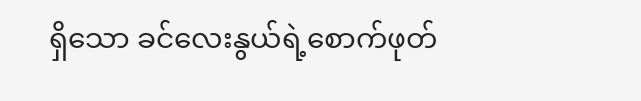ရှိသော ခင်လေးနွယ်ရဲ့စောက်ဖုတ်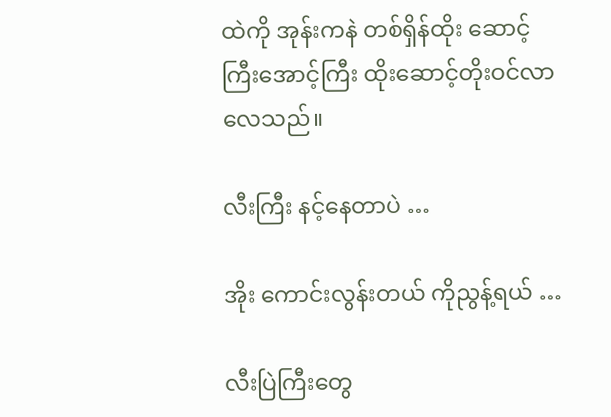ထဲကို အုန်းကနဲ တစ်ရှိန်ထိုး ဆောင့်ကြီးအောင့်ကြီး ထိုးဆောင့်တိုးဝင်လာလေသည်။

လီးကြီး နင့်နေတာပဲ …

အိုး ကောင်းလွန်းတယ် ကိုညွန့်ရယ် …

လီးပြဲကြီးတွေ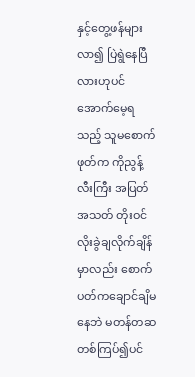နှင့်တွေ့ဖန်များလာ၍ ပြဲရွဲနေပြီလားဟုပင် အောက်မေ့ရသည့် သူမစောက်ဖုတ်က ကိုညွန့်လီးကြီး အပြတ်အသတ် တိုးဝင်လိုးခွဲချလိုက်ချိန်မှာလည်း စောက်ပတ်ကချောင်ချိမနေဘဲ မတန်တဆတစ်ကြပ်၍ပင်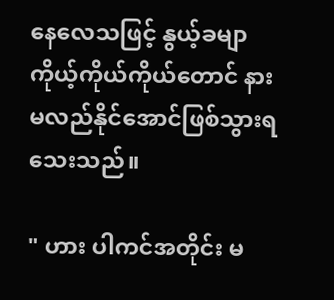နေလေသဖြင့် နွယ့်ခမျာ ကိုယ့်ကိုယ်ကိုယ်တောင် နားမလည်နိုင်အောင်ဖြစ်သွားရသေးသည်။

" ဟား ပါကင်အတိုင်း မ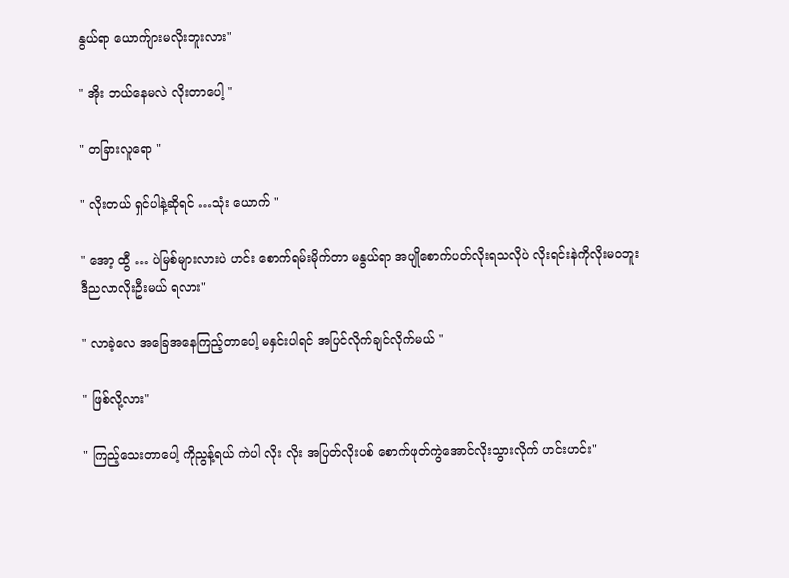နွယ်ရာ ယောက်ျားမလိုးဘူးလား"

" အိုး ဘယ်နေမလဲ လိုးတာပေါ့ "

" တခြားလူရော "

" လိုးတယ် ရှင်ပါနဲ့ဆိုရင် …သုံး ယောက် "

" အော့ ထွီ … ပဲမြစ်များလားပဲ ဟင်း စောက်ရမ်းမိုက်တာ မနွယ်ရာ အပျိုစောက်ပတ်လိုးရသလိုပဲ လိုးရင်းနဲကိုလိုးမဝဘူး ဒီညလာလိုးဦးမယ် ရလား"

" လာခဲ့လေ အခြေအနေကြည့်တာပေါ့ မနှင်းပါရင် အပြင်လိုက်ချင်လိုက်မယ် "

" ဖြစ်လို့လား"

" ကြည့်သေးတာပေါ့ ကိုညွန့်ရယ် ကဲပါ လိုး လိုး အပြတ်လိုးပစ် စောက်ဖုတ်ကွဲအောင်လိုးသွားလိုက် ဟင်းဟင်း"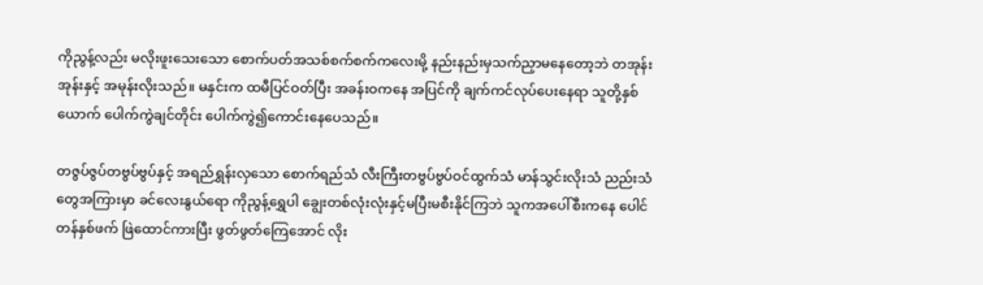ကိုညွန့်လည်း မလိုးဖူးသေးသော စောက်ပတ်အသစ်စက်စက်ကလေးမို့ နည်းနည်းမှသက်ညှာမနေတော့ဘဲ တအုန်းအုန်းနှင့် အမုန်းလိုးသည်။ မနှင်းက ထမီပြင်ဝတ်ပြီး အခန်းဝကနေ အပြင်ကို ချက်ကင်လုပ်ပေးနေရာ သူတို့နှစ်ယောက် ပေါက်ကွဲချင်တိုင်း ပေါက်ကွဲ၍ကောင်းနေပေသည်။

တဇွပ်ဇွပ်တဗွပ်ဗွပ်နှင့် အရည်ရွှန်းလှသော စောက်ရည်သံ လီးကြီးတဗွပ်ဗွပ်ဝင်ထွက်သံ မာန်သွင်းလိုးသံ ညည်းသံတွေအကြားမှာ ခင်လေးနွယ်ရော ကိုညွန့်ရွှေပါ ချွေးတစ်လုံးလုံးနှင့်မပြီးမစီးနိုင်ကြဘဲ သူကအပေါ်စီးကနေ ပေါင်တန်နှစ်ဖက် ဖြဲထောင်ကားပြီး ဖွတ်ဖွတ်ကြေအောင် လိုး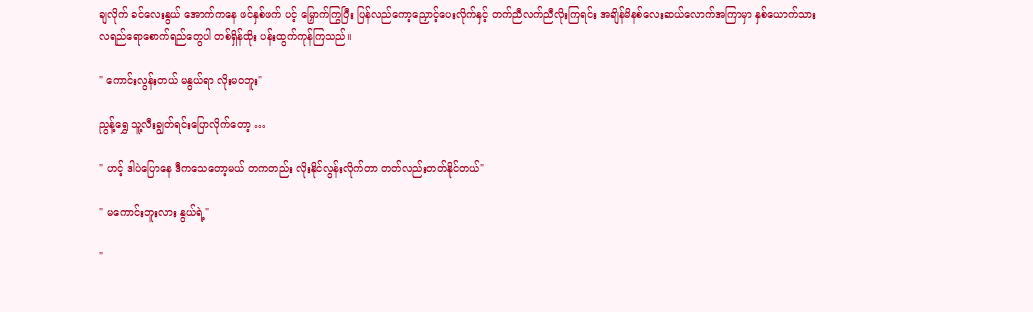ချလိုက် ခင်လေးနွယ် အောက်ကနေ ဖင်နှစ်ဖက် ပင့် မြှောက်ကြွပြီး ပြန်လည်ကော့ညှောင့်ပေးလိုက်နှင့် တက်ညီလက်ညီလိုးကြရင်း အချိန်မိနစ်လေးဆယ်လောက်အကြာမှာ နှစ်ယောက်သား လရည်ရောစောက်ရည်တွေပါ တစ်ရှိန်ထိုး ပန်းထွက်ကုန်ကြသည်။

" ကောင်းလွန်းတယ် မနွယ်ရာ လိုးမဝဘူး"

ညွန့်ရွှေ သူ့လီးချွတ်ရင်းပြောလိုက်တော့ …

" ဟင့် ဒါပဲပြောနေ ဒီကသေတော့မယ် တကတည်း လိုးနိုင်လွန်းလိုက်တာ တတ်လည်းတတ်နိုင်တယ်"

" မကောင်းဘူးလား နွယ်ရဲ့"

"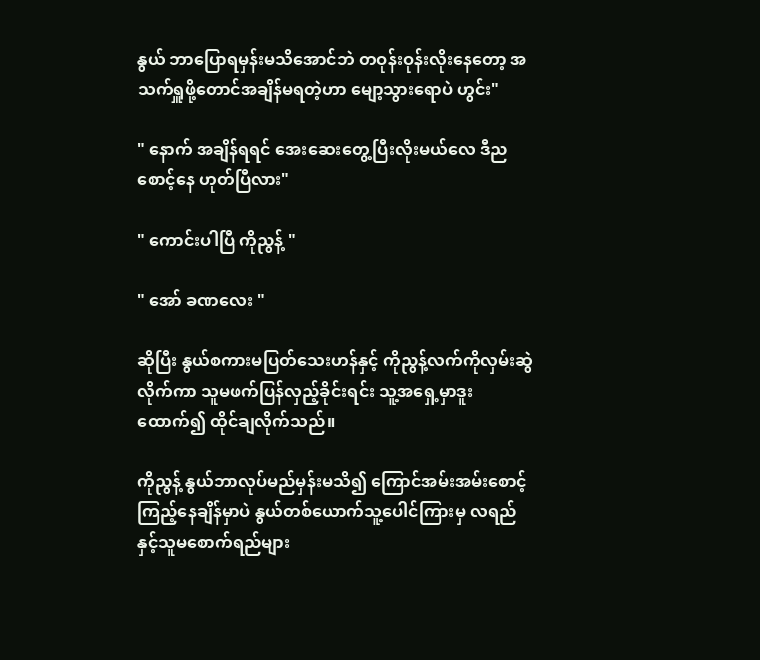နွယ် ဘာပြောရမှန်းမသိအောင်ဘဲ တဝုန်းဝုန်းလိုးနေတော့ အသက်ရှူဖို့တောင်အချိန်မရတဲ့ဟာ မျော့သွားရောပဲ ဟွင်း"

" နောက် အချိန်ရရင် အေးဆေးတွေ့ပြီးလိုးမယ်လေ ဒီညစောင့်နေ ဟုတ်ပြီလား"

" ကောင်းပါပြီ ကိုညွန့် "

" အော် ခဏလေး "

ဆိုပြီး နွယ်စကားမပြတ်သေးဟန်နှင့် ကိုညွန့်လက်ကိုလှမ်းဆွဲလိုက်ကာ သူမဖက်ပြန်လှည့်ခိုင်းရင်း သူ့အရှေ့မှာဒူးထောက်၍ ထိုင်ချလိုက်သည်။

ကိုညွန့် နွယ်ဘာလုပ်မည်မှန်းမသိ၍ ကြောင်အမ်းအမ်းစောင့်ကြည့်နေချိန်မှာပဲ နွယ်တစ်ယောက်သူ့ပေါင်ကြားမှ လရည်နှင့်သူမစောက်ရည်များ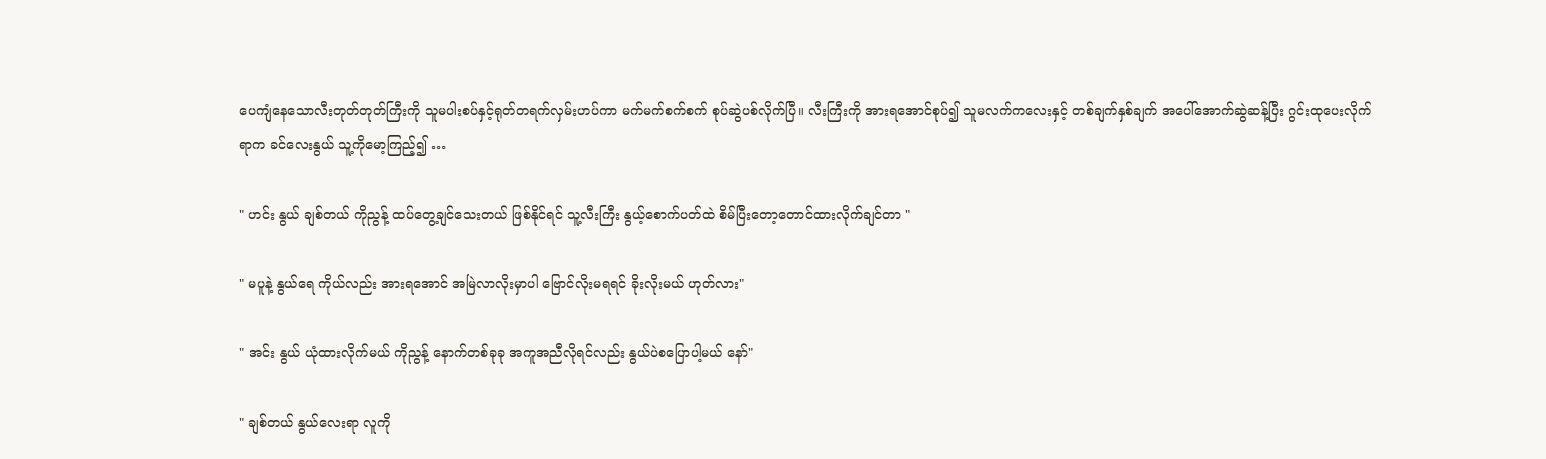ပေကျံနေသောလီးတုတ်တုတ်ကြီးကို သူမပါးစပ်နှင့်ရုတ်တရက်လှမ်းဟပ်ကာ မက်မက်စက်စက် စုပ်ဆွဲပစ်လိုက်ပြီ။ လီးကြီးကို အားရအောင်စုပ်၍ သူမလက်ကလေးနှင့် တစ်ချက်နှစ်ချက် အပေါ်အောက်ဆွဲဆန့်ပြီး ဂွင်းထုပေးလိုက်ရာက ခင်လေးနွယ် သူ့ကိုမော့ကြည့်၍ …

" ဟင်း နွယ် ချစ်တယ် ကိုညွန့် ထပ်တွေ့ချင်သေးတယ် ဖြစ်နိုင်ရင် သူ့လီးကြီး နွယ့်စောက်ပတ်ထဲ စိမ်ပြီးတော့တောင်ထားလိုက်ချင်တာ "

" မပူနဲ့ နွယ်ရေ ကိုယ်လည်း အားရအောင် အမြဲလာလိုးမှာပါ ဗြောင်လိုးမရရင် ခိုးလိုးမယ် ဟုတ်လား"

" အင်း နွယ် ယုံထားလိုက်မယ် ကိုညွန့် နောက်တစ်ခုခု အကူအညီလိုရင်လည်း နွယ်ပဲစပြောပါ့မယ် နော်"

" ချစ်တယ် နွယ်လေးရာ လူကို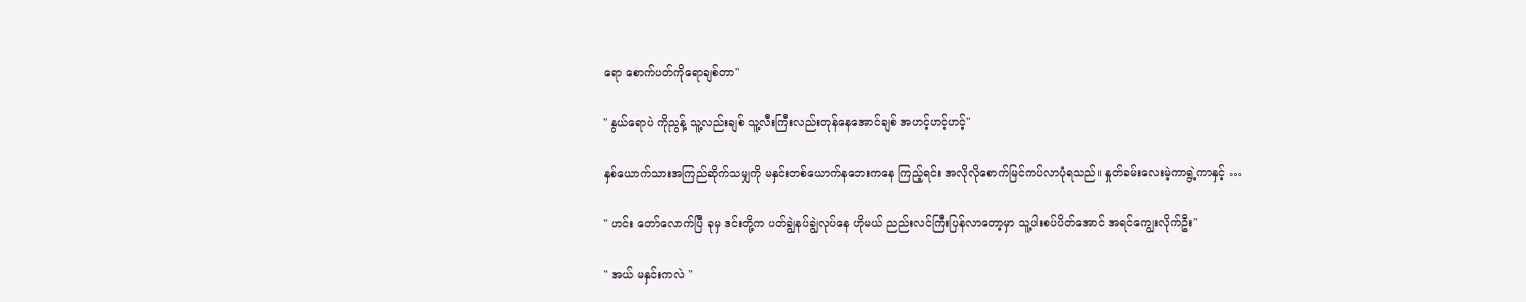ရော စောက်ပတ်ကိုရောချစ်တာ"

" နွယ်ရောပဲ ကိုညွန့် သူ့လည်းချစ် သူ့လီးကြီးလည်းတုန်နေအောင်ချစ် အဟင့်ဟင့်ဟင့်"

နှစ်ယောက်သားအကြည်ဆိုက်သမျှကို မနှင်းတစ်ယောက်နဘေးကနေ ကြည့်ရင်း အလိုလိုစောက်မြင်ကပ်လာပုံရသည်။ နှုတ်ခမ်းလေးမဲ့ကာရွဲ့ကာနှင့် …

" ဟင်း တော်လောက်ပြီ ခုမှ ဒင်းတို့က ပတ်ချွဲနပ်ချွဲလုပ်နေ ဟိုမယ် ညည်းလင်ကြီးပြန်လာတော့မှာ သူ့ပါးစပ်ပိတ်အောင် အရင်ကျွေးလိုက်ဦး"

" အယ် မနှင်းကလဲ "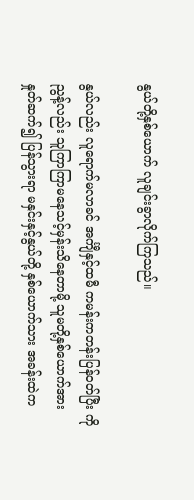နွယ်တို့နှစ်ယောက် လူချင်းခွာလိုက်ကြသည်။

နွယ်လည်း လူရောက်မလာခင် အင်္ကျီနှင့်ထမီ ကမန်းကတန်းပြန်ဝတ်ပြီး ကိုညွန့်လည်း သူကြာကြာမနေသင့်မှန်းသိနေတာမို့ သူမတို့နှစ်ယောက်အား နှုတ်ဆက်၍ ပြန်သွားရာ မနှင်းနှင့်နွယ်တို့ နှစ်ယောက်သား အခန်းထဲက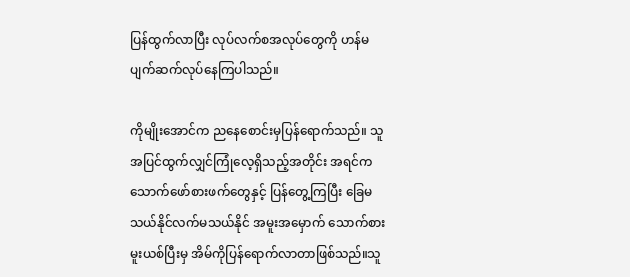ပြန်ထွက်လာပြီး လုပ်လက်စအလုပ်တွေကို ဟန်မပျက်ဆက်လုပ်နေကြပါသည်။

ကိုမျိုးအောင်က ညနေစောင်းမှပြန်ရောက်သည်။ သူအပြင်ထွက်လျှင်ကြုံလေ့ရှိသည့်အတိုင်း အရင်က သောက်ဖော်စားဖက်တွေနှင့် ပြန်တွေ့ကြပြီး ခြေမသယ်နိုင်လက်မသယ်နိုင် အမူးအမှောက် သောက်စားမူးယစ်ပြီးမှ အိမ်ကိုပြန်ရောက်လာတာဖြစ်သည်။သူ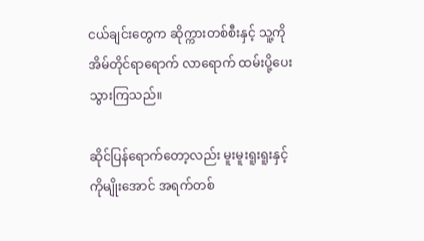ငယ်ချင်းတွေက ဆိုက္ကားတစ်စီးနှင့် သူ့ကို အိမ်တိုင်ရာရောက် လာရောက် ထမ်းပို့ပေးသွားကြသည်။

ဆိုင်ပြန်ရောက်တော့လည်း မူးမူးရူးရူးနှင့် ကိုမျိုးအောင် အရက်တစ်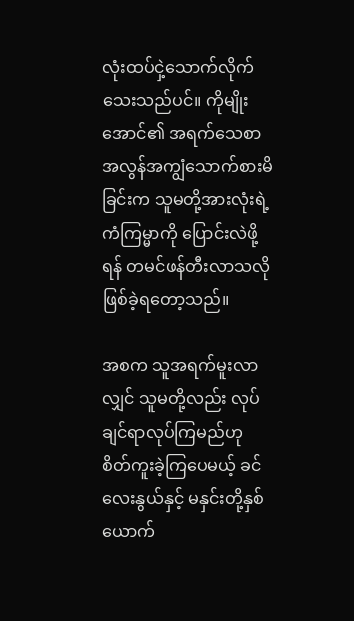လုံးထပ်ငှဲ့သောက်လိုက်သေးသည်ပင်။ ကိုမျိုးအောင်၏ အရက်သေစာ အလွန်အကျွံသောက်စားမိခြင်းက သူမတို့အားလုံးရဲ့ကံကြမ္မာကို ပြောင်းလဲဖို့ရန် တမင်ဖန်တီးလာသလို ဖြစ်ခဲ့ရတော့သည်။

အစက သူအရက်မူးလာလျှင် သူမတို့လည်း လုပ်ချင်ရာလုပ်ကြမည်ဟု စိတ်ကူးခဲ့ကြပေမယ့် ခင်လေးနွယ်နှင့် မနှင်းတို့နှစ်ယောက်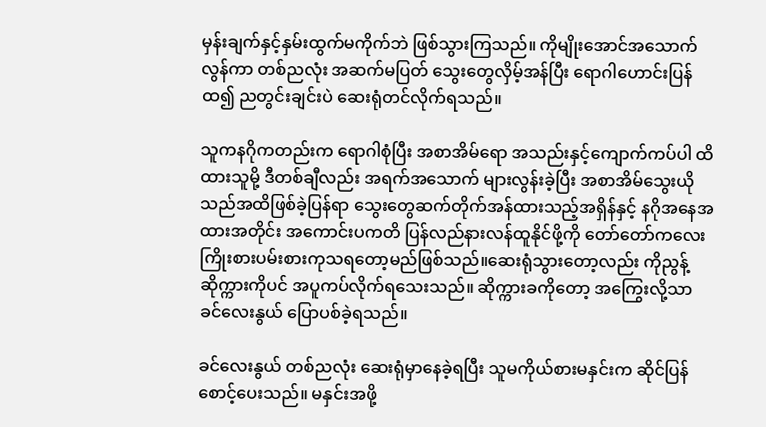မှန်းချက်နှင့်နှမ်းထွက်မကိုက်ဘဲ ဖြစ်သွားကြသည်။ ကိုမျိုးအောင်အသောက်လွန်ကာ တစ်ညလုံး အဆက်မပြတ် သွေးတွေလှိမ့်အန်ပြီး ရောဂါဟောင်းပြန်ထ၍ ညတွင်းချင်းပဲ ဆေးရုံတင်လိုက်ရသည်။

သူကနဂိုကတည်းက ရောဂါစုံပြီး အစာအိမ်ရော အသည်းနှင့်ကျောက်ကပ်ပါ ထိထားသူမို့ ဒီတစ်ချီလည်း အရက်အသောက် များလွန်းခဲ့ပြီး အစာအိမ်သွေးယိုသည်အထိဖြစ်ခဲ့ပြန်ရာ သွေးတွေဆက်တိုက်အန်ထားသည့်အရှိန်နှင့် နဂိုအနေအထားအတိုင်း အကောင်းပကတိ ပြန်လည်နားလန်ထူနိုင်ဖို့ကို တော်တော်ကလေး ကြိုးစားပမ်းစားကုသရတော့မည်ဖြစ်သည်။ဆေးရုံသွားတော့လည်း ကိုညွန့်ဆိုက္ကားကိုပင် အပူကပ်လိုက်ရသေးသည်။ ဆိုက္ကားခကိုတော့ အကြွေးလို့သာ ခင်လေးနွယ် ပြောပစ်ခဲ့ရသည်။

ခင်လေးနွယ် တစ်ညလုံး ဆေးရုံမှာနေခဲ့ရပြီး သူမကိုယ်စားမနှင်းက ဆိုင်ပြန်စောင့်ပေးသည်။ မနှင်းအဖို့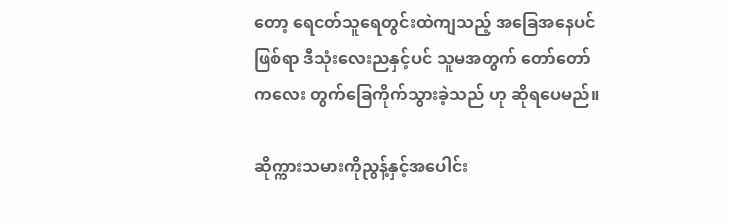တော့ ရေငတ်သူရေတွင်းထဲကျသည့် အခြေအနေပင်ဖြစ်ရာ ဒီသုံးလေးညနှင့်ပင် သူမအတွက် တော်တော်ကလေး တွက်ခြေကိုက်သွားခဲ့သည် ဟု ဆိုရပေမည်။

ဆိုက္ကားသမားကိုညွန့်နှင့်အပေါင်း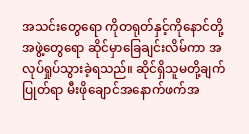အသင်းတွေရော ကိုတရုတ်နှင့်ကိုနောင်တို့အဖွဲ့တွေရော ဆိုင်မှာခြေချင်းလိမ်ကာ အလုပ်ရှုပ်သွားခဲ့ရသည်။ ဆိုင်ရှိသူမတို့ချက်ပြုတ်ရာ မီးဖိုချောင်အနောက်ဖက်အ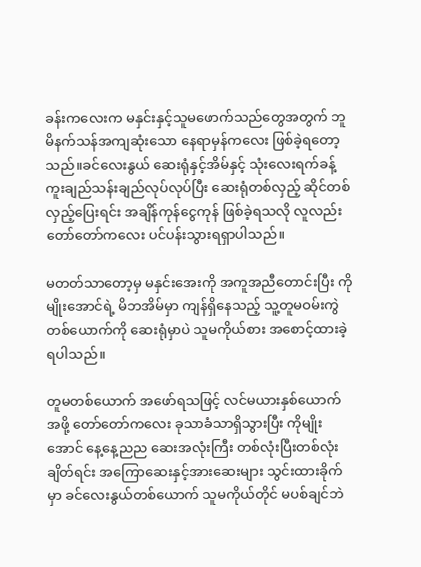ခန်းကလေးက မနှင်းနှင့်သူမဖောက်သည်တွေအတွက် ဘူမိနက်သန်အကျဆုံးသော နေရာမှန်ကလေး ဖြစ်ခဲ့ရတော့သည်။ခင်လေးနွယ် ဆေးရုံနှင့်အိမ်နှင့် သုံးလေးရက်ခန့် ကူးချည်သန်းချည်လုပ်လုပ်ပြီး ဆေးရုံတစ်လှည့် ဆိုင်တစ်လှည့်ပြေးရင်း အချိန်ကုန်ငွေကုန် ဖြစ်ခဲ့ရသလို လူလည်းတော်တော်ကလေး ပင်ပန်းသွားရရှာပါသည်။

မတတ်သာတော့မှ မနှင်းအေးကို အကူအညီတောင်းပြီး ကိုမျိုးအောင်ရဲ့ မိဘအိမ်မှာ ကျန်ရှိနေသည့် သူ့တူမဝမ်းကွဲတစ်ယောက်ကို ဆေးရုံမှာပဲ သူမကိုယ်စား အစောင့်ထားခဲ့ရပါသည်။

တူမတစ်ယောက် အဖော်ရသဖြင့် လင်မယားနှစ်ယောက်အဖို့ တော်တော်ကလေး ခုသာခံသာရှိသွားပြီး ကိုမျိုးအောင် နေ့နေ့ညည ဆေးအလုံးကြီး တစ်လုံးပြီးတစ်လုံးချိတ်ရင်း အကြောဆေးနှင့်အားဆေးများ သွင်းထားခိုက်မှာ ခင်လေးနွယ်တစ်ယောက် သူမကိုယ်တိုင် မပစ်ချင်ဘဲ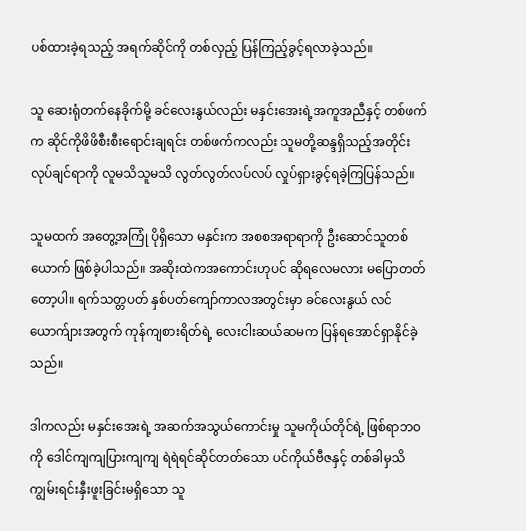ပစ်ထားခဲ့ရသည့် အရက်ဆိုင်ကို တစ်လှည့် ပြန်ကြည့်ခွင့်ရလာခဲ့သည်။

သူ ဆေးရုံတက်နေခိုက်မို့ ခင်လေးနွယ်လည်း မနှင်းအေးရဲ့အကူအညီနှင့် တစ်ဖက်က ဆိုင်ကိုဖိဖိစီးစီးရောင်းချရင်း တစ်ဖက်ကလည်း သူမတို့ဆန္ဒရှိသည့်အတိုင်း လုပ်ချင်ရာကို လူမသိသူမသိ လွတ်လွတ်လပ်လပ် လှုပ်ရှားခွင့်ရခဲ့ကြပြန်သည်။

သူမထက် အတွေ့အကြုံ ပိုရှိသော မနှင်းက အစစအရာရာကို ဦးဆောင်သူတစ်ယောက် ဖြစ်ခဲ့ပါသည်။ အဆိုးထဲကအကောင်းဟုပင် ဆိုရလေမလား မပြောတတ်တော့ပါ။ ရက်သတ္တပတ် နှစ်ပတ်ကျော်ကာလအတွင်းမှာ ခင်လေးနွယ် လင်ယောက်ျားအတွက် ကုန်ကျစားရိတ်ရဲ့ လေးငါးဆယ်ဆမက ပြန်ရအောင်ရှာနိုင်ခဲ့သည်။

ဒါကလည်း မနှင်းအေးရဲ့ အဆက်အသွယ်ကောင်းမှု သူမကိုယ်တိုင်ရဲ့ ဖြစ်ရာဘဝကို ဒေါင်ကျကျပြားကျကျ ရဲရဲရင်ဆိုင်တတ်သော ပင်ကိုယ်ဗီဇနှင့် တစ်ခါမှသိကျွမ်းရင်းနှီးဖူးခြင်းမရှိသော သူ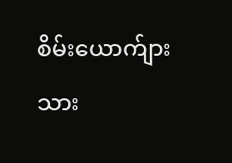စိမ်းယောက်ျားသား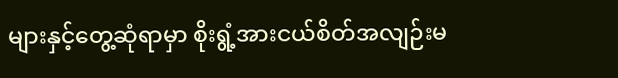များနှင့်တွေ့ဆုံရာမှာ စိုးရွံ့အားငယ်စိတ်အလျဉ်းမ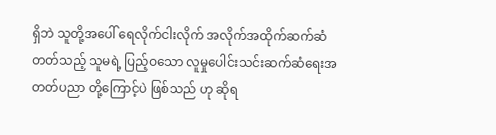ရှိဘဲ သူတို့အပေါ် ရေလိုက်ငါးလိုက် အလိုက်အထိုက်ဆက်ဆံတတ်သည့် သူမရဲ့ ပြည့်ဝသော လူမှုပေါင်းသင်းဆက်ဆံရေးအတတ်ပညာ တို့ကြောင့်ပဲ ဖြစ်သည် ဟု ဆိုရ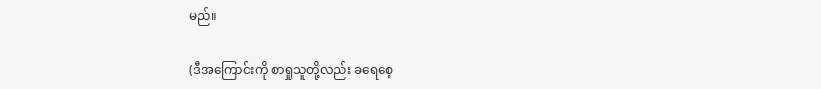မည်။

(ဒီအကြောင်းကို စာရှုသူတို့လည်း ခရေစေ့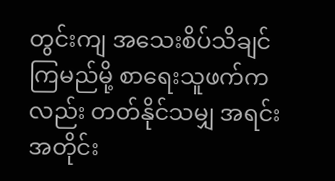တွင်းကျ အသေးစိပ်သိချင်ကြမည်မို့ စာရေးသူဖက်ကလည်း တတ်နိုင်သမျှ အရင်းအတိုင်း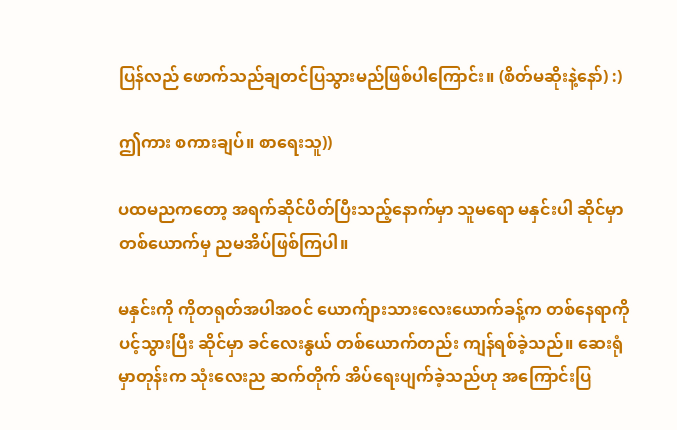ပြန်လည် ဖောက်သည်ချတင်ပြသွားမည်ဖြစ်ပါကြောင်း။ (စိတ်မဆိုးနဲ့နော်) :)

ဤကား စကားချပ်။ စာရေးသူ))

ပထမညကတော့ အရက်ဆိုင်ပိတ်ပြီးသည့်နောက်မှာ သူမရော မနှင်းပါ ဆိုင်မှာ တစ်ယောက်မှ ညမအိပ်ဖြစ်ကြပါ။

မနှင်းကို ကိုတရုတ်အပါအဝင် ယောက်ျားသားလေးယောက်ခန့်က တစ်နေရာကိုပင့်သွားပြီး ဆိုင်မှာ ခင်လေးနွယ် တစ်ယောက်တည်း ကျန်ရစ်ခဲ့သည်။ ဆေးရုံမှာတုန်းက သုံးလေးည ဆက်တိုက် အိပ်ရေးပျက်ခဲ့သည်ဟု အကြောင်းပြ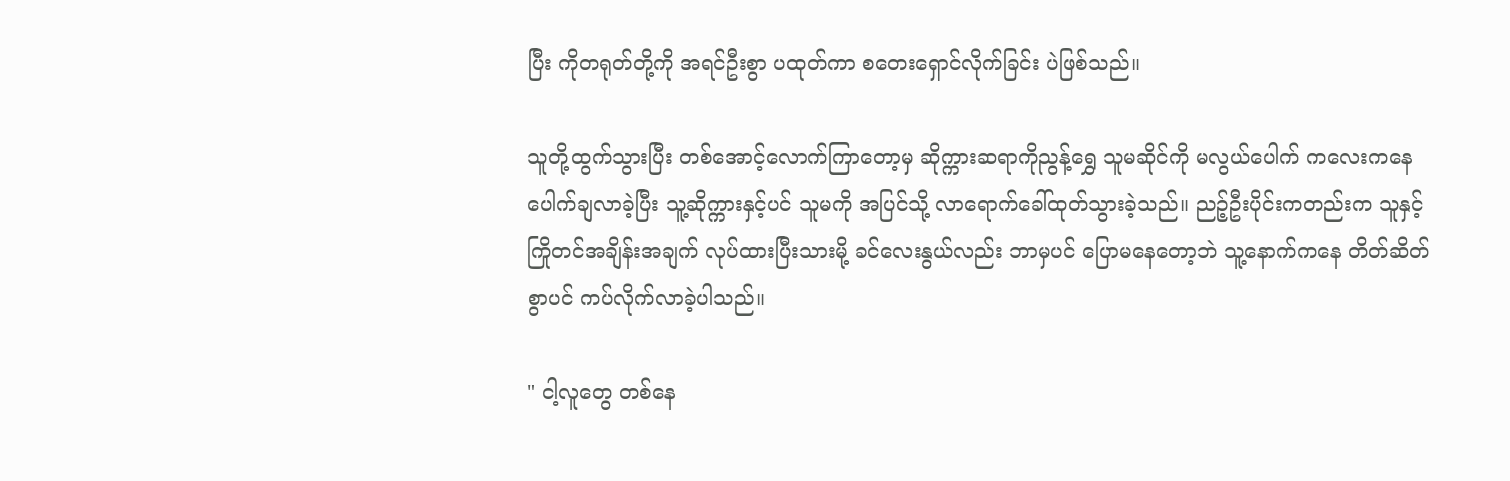ပြီး ကိုတရုတ်တို့ကို အရင်ဦးစွာ ပထုတ်ကာ စတေးရှောင်လိုက်ခြင်း ပဲဖြစ်သည်။

သူတို့ထွက်သွားပြီး တစ်အောင့်လောက်ကြာတော့မှ ဆိုက္ကားဆရာကိုညွန့်ရွှေ သူမဆိုင်ကို မလွယ်ပေါက် ကလေးကနေ ပေါက်ချလာခဲ့ပြီး သူ့ဆိုက္ကားနှင့်ပင် သူမကို အပြင်သို့ လာရောက်ခေါ်ထုတ်သွားခဲ့သည်။ ညဉ့်ဦးပိုင်းကတည်းက သူနှင့် ကြိုတင်အချိန်းအချက် လုပ်ထားပြီးသားမို့ ခင်လေးနွယ်လည်း ဘာမှပင် ပြောမနေတော့ဘဲ သူ့နောက်ကနေ တိတ်ဆိတ်စွာပင် ကပ်လိုက်လာခဲ့ပါသည်။

" ငါ့လူတွေ တစ်နေ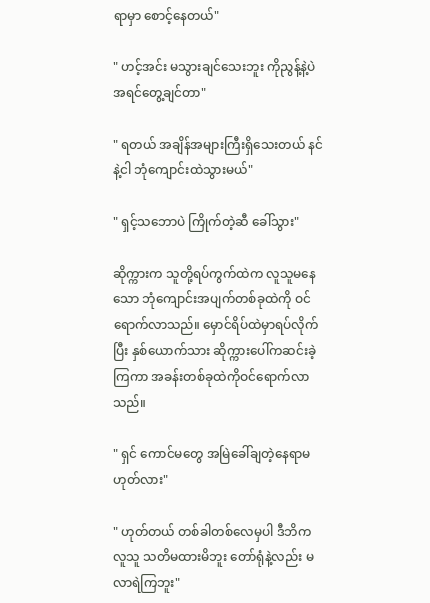ရာမှာ စောင့်နေတယ်"

" ဟင့်အင်း မသွားချင်သေးဘူး ကိုညွန့်နဲ့ပဲ အရင်တွေ့ချင်တာ"

" ရတယ် အချိန်အများကြီးရှိသေးတယ် နင်နဲ့ငါ ဘုံကျောင်းထဲသွားမယ်"

" ရှင့်သဘောပဲ ကြိုက်တဲ့ဆီ ခေါ်သွား"

ဆိုက္ကားက သူတို့ရပ်ကွက်ထဲက လူသူမနေသော ဘုံကျောင်းအပျက်တစ်ခုထဲကို ဝင်ရောက်လာသည်။ မှောင်ရိပ်ထဲမှာရပ်လိုက်ပြီး နှစ်ယောက်သား ဆိုက္ကားပေါ်ကဆင်းခဲ့ကြကာ အခန်းတစ်ခုထဲကိုဝင်ရောက်လာသည်။

" ရှင် ကောင်မတွေ အမြဲခေါ်ချတဲ့နေရာမဟုတ်လား"

" ဟုတ်တယ် တစ်ခါတစ်လေမှပါ ဒီဘိက လူသူ သတိမထားမိဘူး တော်ရုံနဲ့လည်း မလာရဲကြဘူး"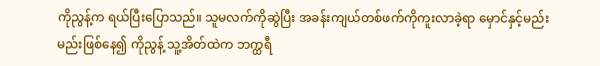ကိုညွန့်က ရယ်ပြီးပြောသည်။ သူမလက်ကိုဆွဲပြီး အခန်းကျယ်တစ်ဖက်ကိုကူးလာခဲ့ရာ မှောင်နှင့်မည်းမည်းဖြစ်နေ၍ ကိုညွန့် သူ့အိတ်ထဲက ဘက္ထရီ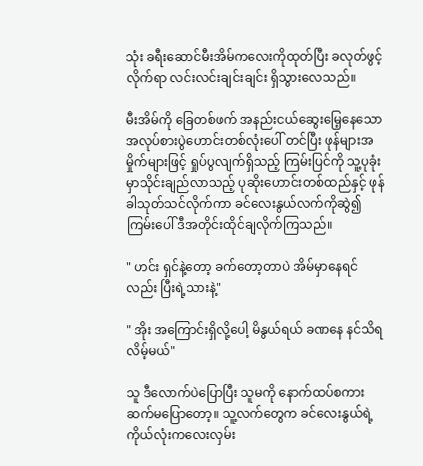သုံး ခရီးဆောင်မီးအိမ်ကလေးကိုထုတ်ပြီး ခလုတ်ဖွင့်လိုက်ရာ လင်းလင်းချင်းချင်း ရှိသွားလေသည်။

မီးအိမ်ကို ခြေတစ်ဖက် အနည်းငယ်ဆွေးမြေ့နေသော အလုပ်စားပွဲဟောင်းတစ်လုံးပေါ် တင်ပြီး ဖုန်များအမှိုက်များဖြင့် ရှုပ်ပွလျက်ရှိသည့် ကြမ်းပြင်ကို သူ့ပုခုံးမှာသိုင်းချည်လာသည့် ပုဆိုးဟောင်းတစ်ထည်နှင့် ဖုန်ခါသုတ်သင်လိုက်ကာ ခင်လေးနွယ်လက်ကိုဆွဲ၍ ကြမ်းပေါ် ဒီအတိုင်းထိုင်ချလိုက်ကြသည်။

" ဟင်း ရှင်နဲ့တော့ ခက်တော့တာပဲ အိမ်မှာနေရင်လည်း ပြီးရဲ့သားနဲ့"

" အိုး အကြောင်းရှိလို့ပေါ့ မိနွယ်ရယ် ခဏနေ နင်သိရလိမ့်မယ်"

သူ ဒီလောက်ပဲပြောပြီး သူမကို နောက်ထပ်စကားဆက်မပြောတော့။ သူ့လက်တွေက ခင်လေးနွယ်ရဲ့ ကိုယ်လုံးကလေးလှမ်း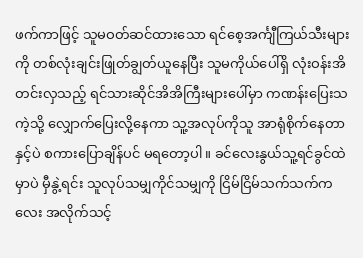ဖက်ကာဖြင့် သူမဝတ်ဆင်ထားသော ရင်စေ့အင်္ကျီကြယ်သီးများကို တစ်လုံးချင်းဖြုတ်ချွတ်ယူနေပြီး သူမကိုယ်ပေါ်ရှိ လုံးဝန်းအိတင်းလှသည့် ရင်သားဆိုင်အိအိကြီးများပေါ်မှာ ကဏန်းပြေးသကဲ့သို့ လျှောက်ပြေးလို့နေကာ သူ့အလုပ်ကိုသူ အာရုံစိုက်နေတာနှင့်ပဲ စကားပြောချိန်ပင် မရတော့ပါ။ ခင်လေးနွယ်သူ့ရင်ခွင်ထဲမှာပဲ မှီနွဲ့ရင်း သူလုပ်သမျှကိုင်သမျှကို ငြိမ်ငြိမ်သက်သက်ကလေး အလိုက်သင့်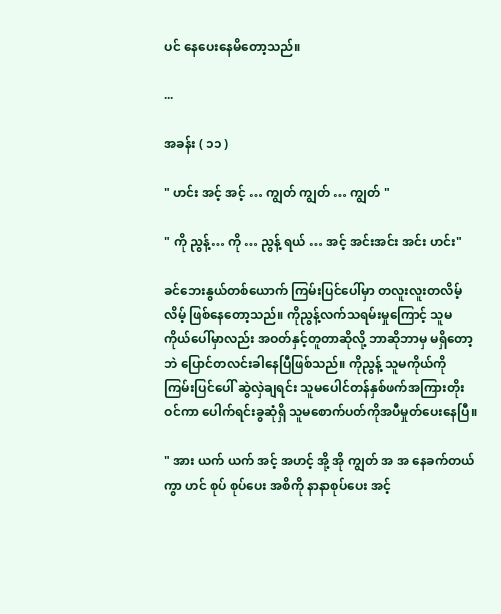ပင် နေပေးနေမိတော့သည်။

...

အခန်း ( ၁၁ )

" ဟင်း အင့် အင့် … ကျွတ် ကျွတ် … ကျွတ် "

" ကို ညွန့်… ကို … ညွန့် ရယ် … အင့် အင်းအင်း အင်း ဟင်း"

ခင်ဘေးနွယ်တစ်ယောက် ကြမ်းပြင်ပေါ်မှာ တလူးလူးတလိမ့်လိမ့် ဖြစ်နေတော့သည်။ ကိုညွန့်လက်သရမ်းမှုကြောင့် သူမကိုယ်ပေါ်မှာလည်း အဝတ်နှင့်တူတာဆိုလို့ ဘာဆိုဘာမှ မရှိတော့ဘဲ ပြောင်တလင်းခါနေပြီဖြစ်သည်။ ကိုညွန့် သူမကိုယ်ကို ကြမ်းပြင်ပေါ် ဆွဲလှဲချရင်း သူမပေါင်တန်နှစ်ဖက်အကြားတိုးဝင်ကာ ပေါက်ရင်းခွဆုံရှိ သူမစောက်ပတ်ကိုအပီမှုတ်ပေးနေပြီ။

" အား ယက် ယက် အင့် အဟင့် အို့ အို ကျွတ် အ အ နေခက်တယ်ကွာ ဟင် စုပ် စုပ်ပေး အစိကို နာနာစုပ်ပေး အင့်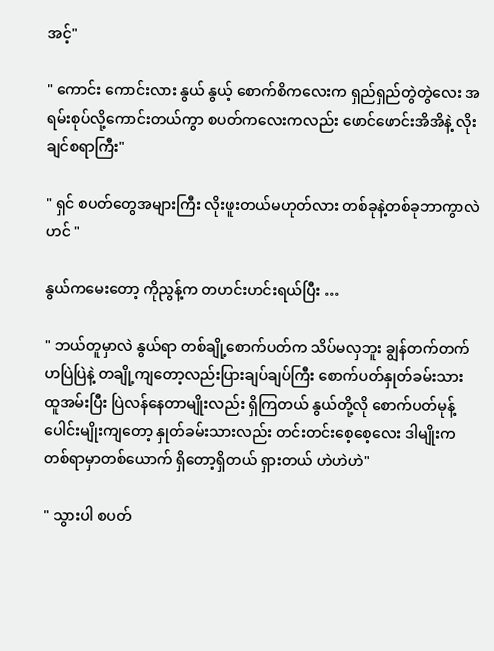အင့်"

" ကောင်း ကောင်းလား နွယ် နွယ့် စောက်စိကလေးက ရှည်ရှည်တွဲတွဲလေး အရမ်းစုပ်လို့ကောင်းတယ်ကွာ စပတ်ကလေးကလည်း ဖောင်ဖောင်းအိအိနဲ့ လိုးချင်စရာကြီး"

" ရှင် စပတ်တွေအများကြီး လိုးဖူးတယ်မဟုတ်လား တစ်ခုနဲ့တစ်ခုဘာကွာလဲ ဟင် "

နွယ်ကမေးတော့ ကိုညွန့်က တဟင်းဟင်းရယ်ပြီး …

" ဘယ်တူမှာလဲ နွယ်ရာ တစ်ချို့စောက်ပတ်က သိပ်မလှဘူး ချွန်တက်တက်ဟပြဲပြဲနဲ့ တချို့ကျတော့လည်းပြားချပ်ချပ်ကြီး စောက်ပတ်နှုတ်ခမ်းသား ထူအမ်းပြီး ပြဲလန်နေတာမျိုးလည်း ရှိကြတယ် နွယ်တို့လို စောက်ပတ်မုန့်ပေါင်းမျိုးကျတော့ နှုတ်ခမ်းသားလည်း တင်းတင်းစေ့စေ့လေး ဒါမျိုးက တစ်ရာမှာတစ်ယောက် ရှိတော့ရှိတယ် ရှားတယ် ဟဲဟဲဟဲ"

" သွားပါ စပတ်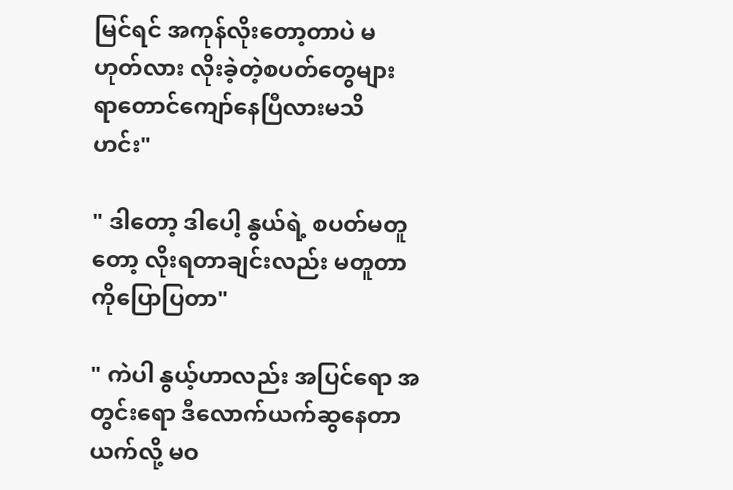မြင်ရင် အကုန်လိုးတော့တာပဲ မဟုတ်လား လိုးခဲ့တဲ့စပတ်တွေများ ရာတောင်ကျော်နေပြီလားမသိ ဟင်း"

" ဒါတော့ ဒါပေါ့ နွယ်ရဲ့ စပတ်မတူတော့ လိုးရတာချင်းလည်း မတူတာကိုပြောပြတာ"

" ကဲပါ နွယ့်ဟာလည်း အပြင်ရော အတွင်းရော ဒီလောက်ယက်ဆွနေတာ ယက်လို့ မဝ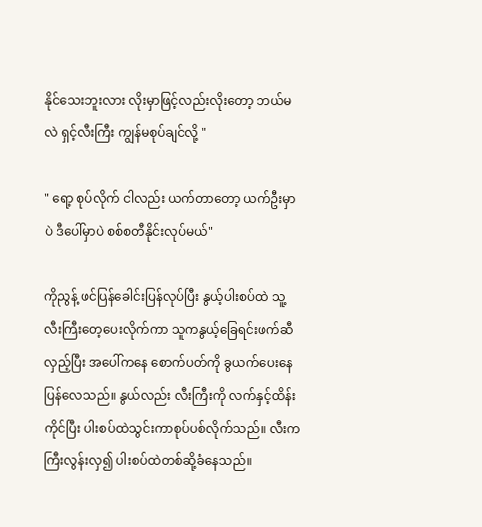နိုင်သေးဘူးလား လိုးမှာဖြင့်လည်းလိုးတော့ ဘယ်မလဲ ရှင့်လီးကြီး ကျွန်မစုပ်ချင်လို့ "

" ရော့ စုပ်လိုက် ငါလည်း ယက်တာတော့ ယက်ဦးမှာပဲ ဒီပေါ်မှာပဲ စစ်စတီနိုင်းလုပ်မယ်"

ကိုညွန့် ဖင်ပြန်ခေါင်းပြန်လုပ်ပြီး နွယ့်ပါးစပ်ထဲ သူ့လီးကြီးတေ့ပေးလိုက်ကာ သူကနွယ့်ခြေရင်းဖက်ဆီလှည့်ပြီး အပေါ်ကနေ စောက်ပတ်ကို ခွယက်ပေးနေပြန်လေသည်။ နွယ်လည်း လီးကြီးကို လက်နှင့်ထိန်းကိုင်ပြီး ပါးစပ်ထဲသွင်းကာစုပ်ပစ်လိုက်သည်။ လီးက ကြီးလွန်းလှ၍ ပါးစပ်ထဲတစ်ဆို့ခံနေသည်။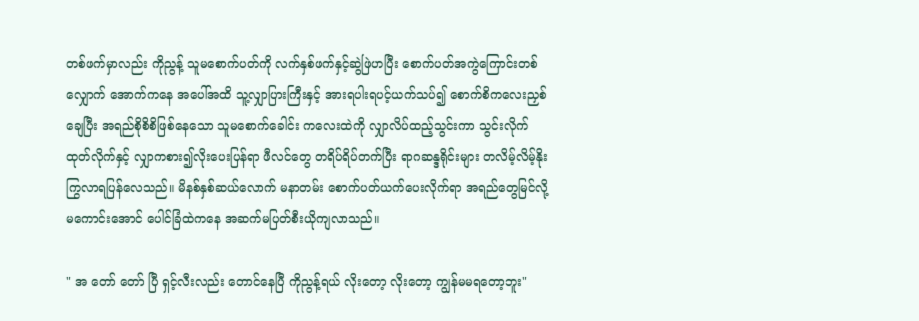တစ်ဖက်မှာလည်း ကိုညွန့် သူမစောက်ပတ်ကို လက်နှစ်ဖက်နှင့်ဆွဲဖြဲဟပြီး စောက်ပတ်အကွဲကြောင်းတစ်လျှောက် အောက်ကနေ အပေါ်အထိ သူ့လျှာပြားကြီးနှင့် အားရပါးရပင့်ယက်သပ်၍ စောက်စိကလေးညှစ်ချေပြီး အရည်စိုစိစိဖြစ်နေသော သူမစောက်ခေါင်း ကလေးထဲကို လျှာလိပ်ထည့်သွင်းကာ သွင်းလိုက်ထုတ်လိုက်နှင့် လျှာကစား၍လိုးပေးပြန်ရာ ဖီလင်တွေ တရိပ်ရိပ်တက်ပြီး ရာဂဆန္ဒရိုင်းများ တလိမ့်လိမ့်နိုးကြွလာရပြန်လေသည်။ မိနစ်နှစ်ဆယ်လောက် မနာတမ်း စောက်ပတ်ယက်ပေးလိုက်ရာ အရည်တွေမြင်လို့မကောင်းအောင် ပေါင်ခြံထဲကနေ အဆက်မပြတ်စီးယိုကျလာသည်။

" အ တော် တော် ပြီ ရှင့်လီးလည်း တောင်နေပြီ ကိုညွန့်ရယ် လိုးတော့ လိုးတော့ ကျွန်မမရတော့ဘူး"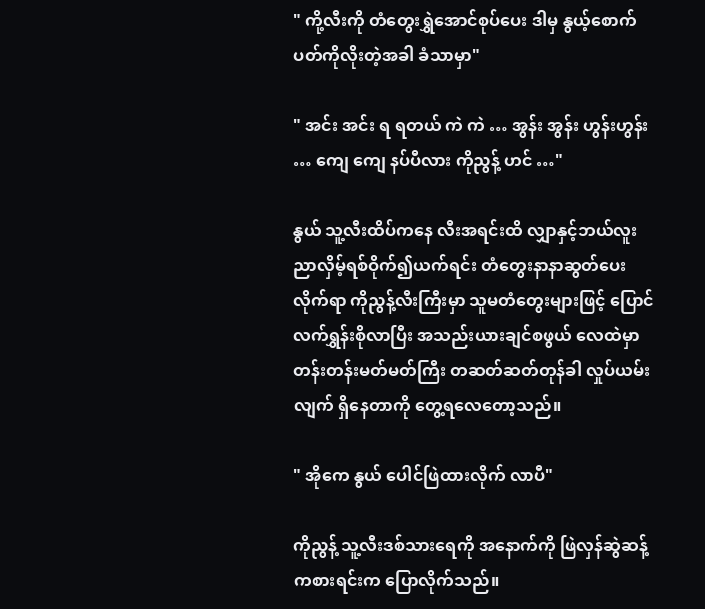" ကို့လီးကို တံတွေးရွှဲအောင်စုပ်ပေး ဒါမှ နွယ့်စောက်ပတ်ကိုလိုးတဲ့အခါ ခံသာမှာ"

" အင်း အင်း ရ ရတယ် ကဲ ကဲ … အွန်း အွန်း ဟွန်းဟွန်း … ကျေ ကျေ နပ်ပီလား ကိုညွန့် ဟင် …"

နွယ် သူ့လီးထိပ်ကနေ လီးအရင်းထိ လျှာနှင့်ဘယ်လူးညာလှိမ့်ရစ်ဝိုက်၍ယက်ရင်း တံတွေးနာနာဆွတ်ပေးလိုက်ရာ ကိုညွန့်လီးကြီးမှာ သူမတံတွေးများဖြင့် ပြောင်လက်ရွှန်းစိုလာပြီး အသည်းယားချင်စဖွယ် လေထဲမှာတန်းတန်းမတ်မတ်ကြီး တဆတ်ဆတ်တုန်ခါ လှုပ်ယမ်းလျက် ရှိနေတာကို တွေ့ရလေတော့သည်။

" အိုကေ နွယ် ပေါင်ဖြဲထားလိုက် လာပီ"

ကိုညွန့် သူ့လီးဒစ်သားရေကို အနောက်ကို ဖြဲလှန်ဆွဲဆန့်ကစားရင်းက ပြောလိုက်သည်။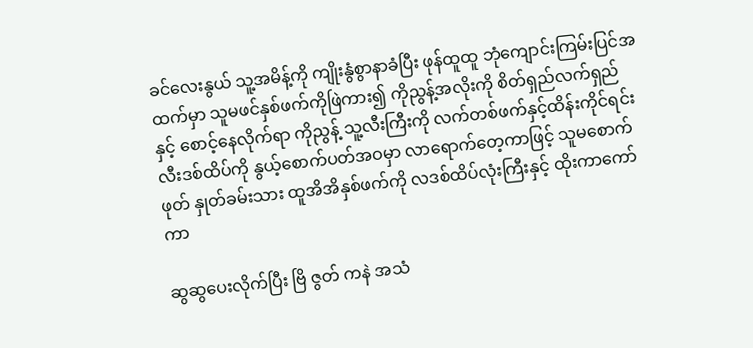ခင်လေးနွယ် သူ့အမိန့်ကို ကျိုးနွံစွာနာခံပြီး ဖုန်ထူထူ ဘုံကျောင်းကြမ်းပြင်အထက်မှာ သူမဖင်နှစ်ဖက်ကိုဖြဲကား၍ ကိုညွန့်အလိုးကို စိတ်ရှည်လက်ရှည်နှင့် စောင့်နေလိုက်ရာ ကိုညွန့် သူ့လီးကြီးကို လက်တစ်ဖက်နှင့်ထိန်းကိုင်ရင်း လီးဒစ်ထိပ်ကို နွယ့်စောက်ပတ်အဝမှာ လာရောက်တေ့ကာဖြင့် သူမစောက်ဖုတ် နှုတ်ခမ်းသား ထူအိအိနှစ်ဖက်ကို လဒစ်ထိပ်လုံးကြီးနှင့် ထိုးကာကော်ကာ

ဆွဆွပေးလိုက်ပြီး ဗြိ ဇွတ် ကနဲ အသံ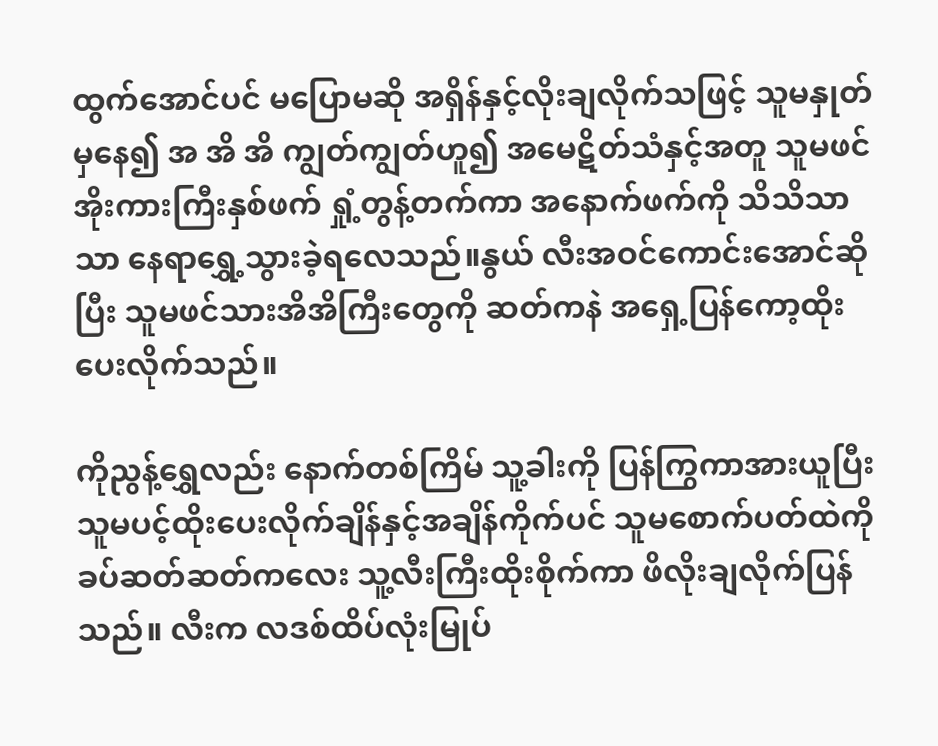ထွက်အောင်ပင် မပြောမဆို အရှိန်နှင့်လိုးချလိုက်သဖြင့် သူမနှုတ်မှနေ၍ အ အိ အိ ကျွတ်ကျွတ်ဟူ၍ အမေဋိတ်သံနှင့်အတူ သူမဖင်အိုးကားကြီးနှစ်ဖက် ရှုံ့တွန့်တက်ကာ အနောက်ဖက်ကို သိသိသာသာ နေရာရွှေ့သွားခဲ့ရလေသည်။နွယ် လီးအဝင်ကောင်းအောင်ဆိုပြီး သူမဖင်သားအိအိကြီးတွေကို ဆတ်ကနဲ အရှေ့ပြန်ကော့ထိုးပေးလိုက်သည်။

ကိုညွန့်ရွှေလည်း နောက်တစ်ကြိမ် သူ့ခါးကို ပြန်ကြွကာအားယူပြီး သူမပင့်ထိုးပေးလိုက်ချိန်နှင့်အချိန်ကိုက်ပင် သူမစောက်ပတ်ထဲကို ခပ်ဆတ်ဆတ်ကလေး သူ့လီးကြီးထိုးစိုက်ကာ ဖိလိုးချလိုက်ပြန်သည်။ လီးက လဒစ်ထိပ်လုံးမြုပ်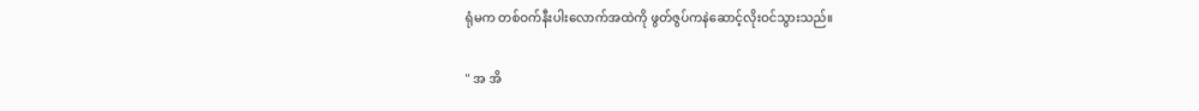ရုံမက တစ်ဝက်နီးပါးလောက်အထဲကို ဖွတ်ဇွပ်ကနဲဆောင့်လိုးဝင်သွားသည်။

" အ အိ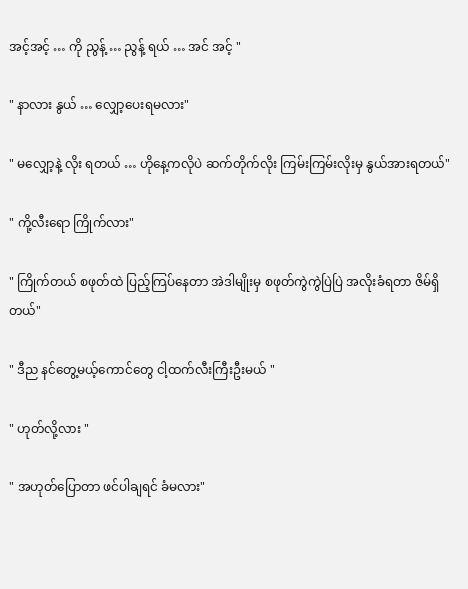အင့်အင့် … ကို ညွန့် … ညွန့် ရယ် … အင် အင့် "

" နာလား နွယ် … လျှော့ပေးရမလား"

" မလျှော့နဲ့ လိုး ရတယ် … ဟိုနေ့ကလိုပဲ ဆက်တိုက်လိုး ကြမ်းကြမ်းလိုးမှ နွယ်အားရတယ်"

" ကို့လီးရော ကြိုက်လား"

" ကြိုက်တယ် စဖုတ်ထဲ ပြည့်ကြပ်နေတာ အဲဒါမျိုးမှ စဖုတ်ကွဲကွဲပြဲပြဲ အလိုးခံရတာ ဇိမ်ရှိတယ်"

" ဒီည နင်တွေ့မယ့်ကောင်တွေ ငါ့ထက်လီးကြီးဦးမယ် "

" ဟုတ်လို့လား "

" အဟုတ်ပြောတာ ဖင်ပါချရင် ခံမလား"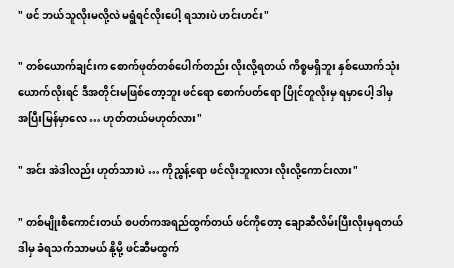" ဖင် ဘယ်သူလိုးမလို့လဲ မရွံရင်လိုးပေါ့ ရသားပဲ ဟင်းဟင်း"

" တစ်ယောက်ချင်းက စောက်ဖုတ်တစ်ပေါက်တည်း လိုးလို့ရတယ် ကိစ္စမရှိဘူး နှစ်ယောက်သုံးယောက်လိုးရင် ဒီအတိုင်းမဖြစ်တော့ဘူး ဖင်ရော စောက်ပတ်ရော ပြိုင်တူလိုးမှ ရမှာပေါ့ ဒါမှ အပြီးမြန်မှာလေ … ဟုတ်တယ်မဟုတ်လား"

" အင်း အဲဒါလည်း ဟုတ်သားပဲ … ကိုညွန့်ရော ဖင်လိုးဘူးလား လိုးလို့ကောင်းလား"

" တစ်မျိုးစီကောင်းတယ် စပတ်ကအရည်ထွက်တယ် ဖင်ကိုတော့ ချောဆီလိမ်းပြီးလိုးမှရတယ် ဒါမှ ခံရသက်သာမယ် နို့မို့ ဖင်ဆီမထွက်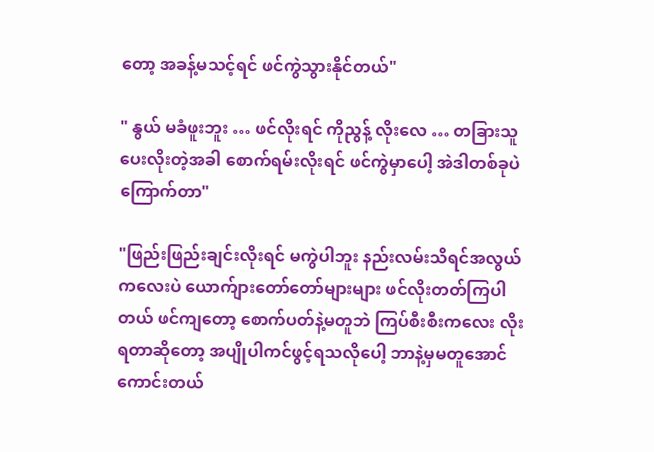တော့ အခန့်မသင့်ရင် ဖင်ကွဲသွားနိုင်တယ်"

" နွယ် မခံဖူးဘူး … ဖင်လိုးရင် ကိုညွန့် လိုးလေ … တခြားသူပေးလိုးတဲ့အခါ စောက်ရမ်းလိုးရင် ဖင်ကွဲမှာပေါ့ အဲဒါတစ်ခုပဲကြောက်တာ"

"ဖြည်းဖြည်းချင်းလိုးရင် မကွဲပါဘူး နည်းလမ်းသိရင်အလွယ်ကလေးပဲ ယောက်ျားတော်တော်များများ ဖင်လိုးတတ်ကြပါတယ် ဖင်ကျတော့ စောက်ပတ်နဲ့မတူဘဲ ကြပ်စီးစီးကလေး လိုးရတာဆိုတော့ အပျိုပါကင်ဖွင့်ရသလိုပေါ့ ဘာနဲ့မှမတူအောင် ကောင်းတယ်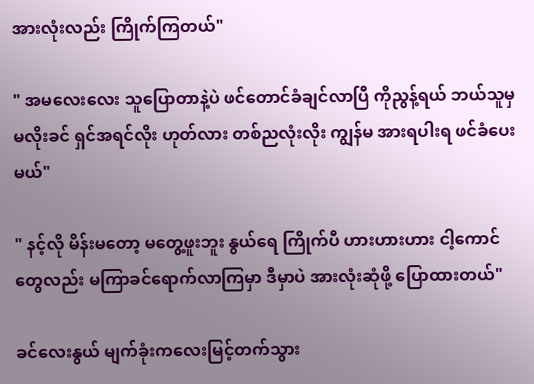အားလုံးလည်း ကြိုက်ကြတယ်"

" အမလေးလေး သူပြောတာနဲ့ပဲ ဖင်တောင်ခံချင်လာပြီ ကိုညွန့်ရယ် ဘယ်သူမှမလိုးခင် ရှင်အရင်လိုး ဟုတ်လား တစ်ညလုံးလိုး ကျွန်မ အားရပါးရ ဖင်ခံပေးမယ်"

" နင့်လို မိန်းမတော့ မတွေ့ဖူးဘူး နွယ်ရေ ကြိုက်ပီ ဟားဟားဟား ငါ့ကောင်တွေလည်း မကြာခင်ရောက်လာကြမှာ ဒီမှာပဲ အားလုံးဆုံဖို့ ပြောထားတယ်"

ခင်လေးနွယ် မျက်ခုံးကလေးမြင့်တက်သွား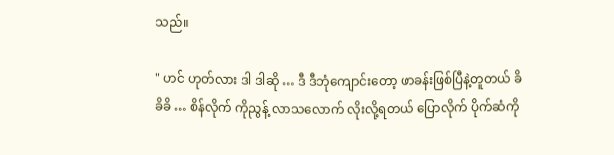သည်။

" ဟင် ဟုတ်လား ဒါ ဒါဆို … ဒီ ဒီဘုံကျောင်းတော့ ဖာခန်းဖြစ်ပြီနဲ့တူတယ် ခိခိခိ … စိန်လိုက် ကိုညွန့် လာသလောက် လိုးလို့ရတယ် ပြောလိုက် ပိုက်ဆံကို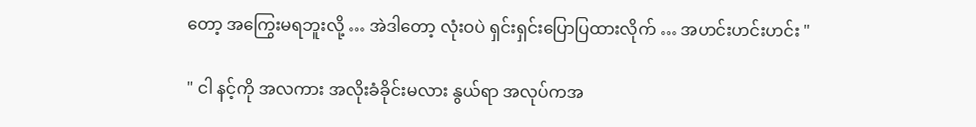တော့ အကြွေးမရဘူးလို့ … အဲဒါတော့ လုံးဝပဲ ရှင်းရှင်းပြောပြထားလိုက် … အဟင်းဟင်းဟင်း "

" ငါ နင့်ကို အလကား အလိုးခံခိုင်းမလား နွယ်ရာ အလုပ်ကအ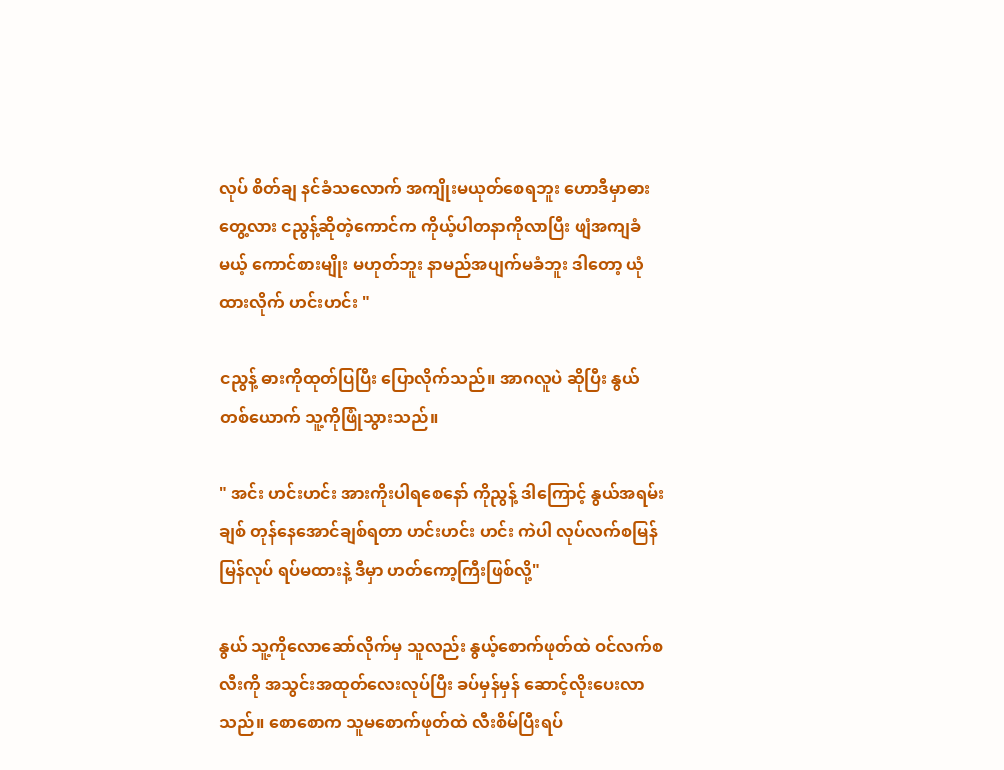လုပ် စိတ်ချ နင်ခံသလောက် အကျိုးမယုတ်စေရဘူး ဟောဒီမှာဓား တွေ့လား ငညွန့်ဆိုတဲ့ကောင်က ကိုယ့်ပါတနာကိုလာပြီး ဖျံအကျခံမယ့် ကောင်စားမျိုး မဟုတ်ဘူး နာမည်အပျက်မခံဘူး ဒါတော့ ယုံထားလိုက် ဟင်းဟင်း "

ငညွန့် ဓားကိုထုတ်ပြပြီး ပြောလိုက်သည်။ အာဂလူပဲ ဆိုပြီး နွယ်တစ်ယောက် သူ့ကိုဖြုံသွားသည်။

" အင်း ဟင်းဟင်း အားကိုးပါရစေနော် ကိုညွန့် ဒါကြောင့် နွယ်အရမ်းချစ် တုန်နေအောင်ချစ်ရတာ ဟင်းဟင်း ဟင်း ကဲပါ လုပ်လက်စမြန်မြန်လုပ် ရပ်မထားနဲ့ ဒီမှာ ဟတ်ကော့ကြီးဖြစ်လို့"

နွယ် သူ့ကိုလောဆော်လိုက်မှ သူလည်း နွယ့်စောက်ဖုတ်ထဲ ဝင်လက်စလီးကို အသွင်းအထုတ်လေးလုပ်ပြီး ခပ်မှန်မှန် ဆောင့်လိုးပေးလာသည်။ စောစောက သူမစောက်ဖုတ်ထဲ လီးစိမ်ပြီးရပ်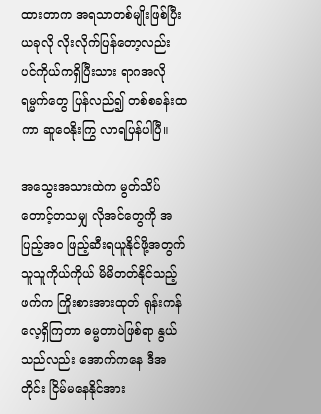ထားတာက အရသာတစ်မျိုးဖြစ်ပြီး ယခုလို လိုးလိုက်ပြန်တော့လည်း ပင်ကိုယ်ကရှိပြီးသား ရာဂအလိုရမ္မက်တွေ ပြန်လည်၍ တစ်စခန်းထကာ ဆူဝေနိုးကြွ လာရပြန်ပါပြီ။

အသွေးအသားထဲက မွတ်သိပ်တောင့်တသမျှ လိုအင်တွေကို အပြည့်အဝ ဖြည့်ဆီးရယူနိုင်ဖို့အတွက် သူသူကိုယ်ကိုယ် မိမိတတ်နိုင်သည့်ဖက်က ကြိုးစားအားထုတ် ရုန်းကန်လေ့ရှိကြတာ ဓမ္မတာပဲဖြစ်ရာ နွယ်သည်လည်း အောက်ကနေ ဒီအတိုင်း ငြိမ်မနေနိုင်အား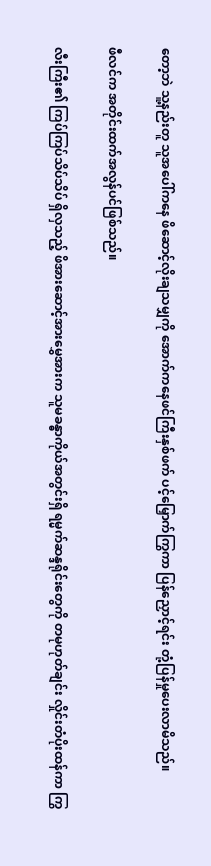တော့ဘဲ သူ့နည်းတူ သူအပေါ်ကနေ ဖိဆောင့်လိုးချသမျှကို အောက်ကနေဖင်ကြီးနှစ်ဖက် ပင့်မြှောက်ကြွကာ ပြန်ညှောင့်ရင်း တုံ့ပြန်မှုပေးလာမိသည်။

ဖီလင်က အတိုင်းထက်အလွန်ပင်ဖြစ်သည်။

လီးကြီး၏ ကြပ်ကြပ်သိပ်သိပ် ရှိလှသည့် ဖိအားဆောင့်အားမွှေအားက သူမခန္ဓာကိုယ်အတွင်းရှိ ရမ္မက်ဆန္ဒရိုင်းတွေကို တမုဟုတ်ချင်း လှိုင်းတံပိုးထန်ကာ ကြွ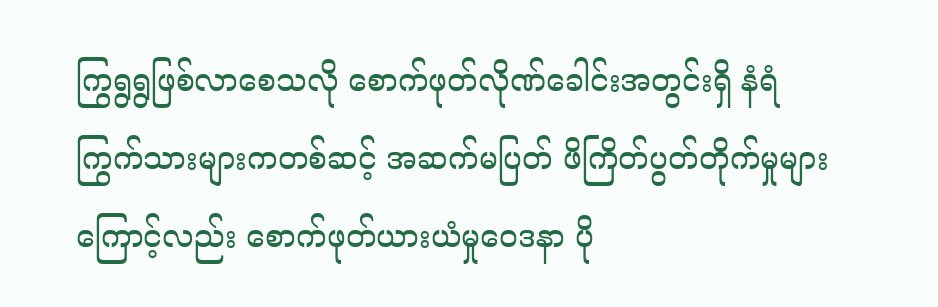ကြွရွရွဖြစ်လာစေသလို စောက်ဖုတ်လိုဏ်ခေါင်းအတွင်းရှိ နံရံကြွက်သားများကတစ်ဆင့် အဆက်မပြတ် ဖိကြိတ်ပွတ်တိုက်မှုများကြောင့်လည်း စောက်ဖုတ်ယားယံမှုဝေဒနာ ပို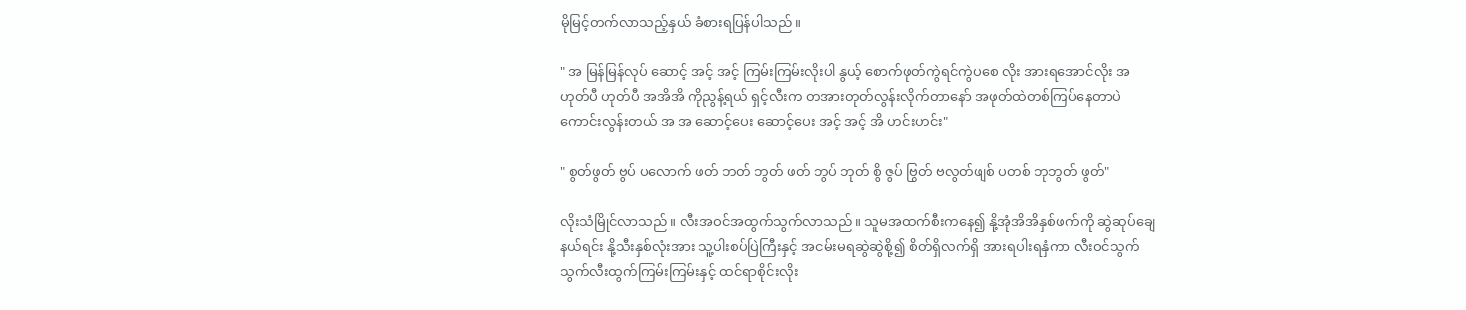မိုမြင့်တက်လာသည့်နှယ် ခံစားရပြန်ပါသည်။

" အ မြန်မြန်လုပ် ဆောင့် အင့် အင့် ကြမ်းကြမ်းလိုးပါ နွယ့် စောက်ဖုတ်ကွဲရင်ကွဲပစေ လိုး အားရအောင်လိုး အ ဟုတ်ပီ ဟုတ်ပီ အအိအိ ကိုညွန့်ရယ် ရှင့်လီးက တအားတုတ်လွန်းလိုက်တာနော် အဖုတ်ထဲတစ်ကြပ်နေတာပဲ ကောင်းလွန်းတယ် အ အ ဆောင့်ပေး ဆောင့်ပေး အင့် အင့် အိ ဟင်းဟင်း"

" စွတ်ဖွတ် ဗွပ် ပလောက် ဖတ် ဘတ် ဘွတ် ဖတ် ဘွပ် ဘုတ် စွိ ဇွပ် ဗြွတ် ဗလွတ်ဖျစ် ပတစ် ဘုဘွတ် ဖွတ်"

လိုးသံမြိုင်လာသည်။ လီးအဝင်အထွက်သွက်လာသည်။ သူမအထက်စီးကနေ၍ နို့အုံအိအိနှစ်ဖက်ကို ဆွဲဆုပ်ချေနယ်ရင်း နို့သီးနှစ်လုံးအား သူ့ပါးစပ်ပြဲကြီးနှင့် အငမ်းမရဆွဲဆွဲစို့၍ စိတ်ရှိလက်ရှိ အားရပါးရနှံကာ လီးဝင်သွက်သွက်လီးထွက်ကြမ်းကြမ်းနှင့် ထင်ရာစိုင်းလိုး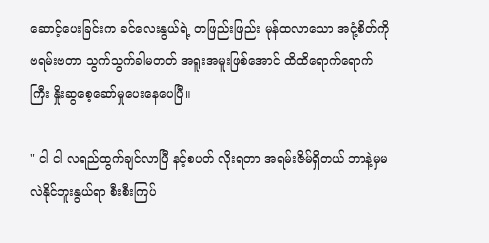ဆောင့်ပေးခြင်းက ခင်လေးနွယ်ရဲ့ တဖြည်းဖြည်း မုန်ထလာသော အငုံ့စိတ်ကို ဗရမ်းဗတာ သွက်သွက်ခါမတတ် အရူးအမူးဖြစ်အောင် ထိထိရောက်ရောက်ကြီး နှိုးဆွစေ့ဆော်မှုပေးနေပေပြီ။

" ငါ ငါ လရည်ထွက်ချင်လာပြီ နင့်စပတ် လိုးရတာ အရမ်းဇိမ်ရှိတယ် ဘာနဲ့မှမလဲနိုင်ဘူးနွယ်ရာ စီးစီးကြပ်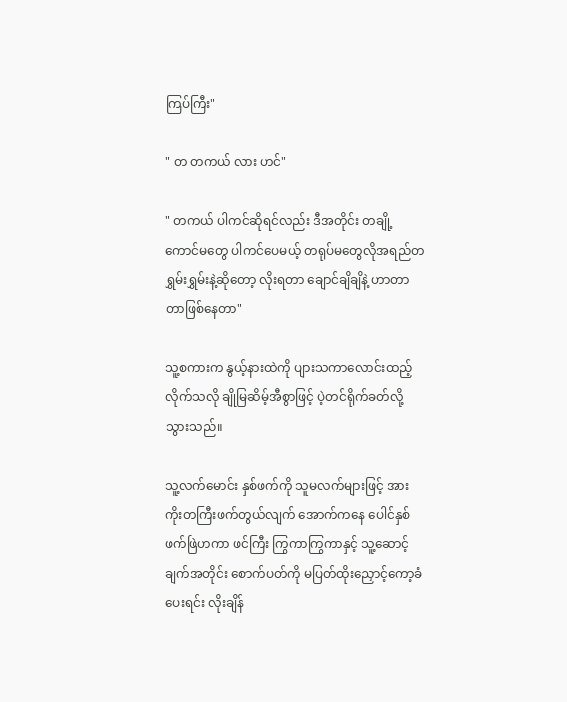ကြပ်ကြီး"

" တ တကယ် လား ဟင်"

" တကယ် ပါကင်ဆိုရင်လည်း ဒီအတိုင်း တချို့ကောင်မတွေ ပါကင်ပေမယ့် တရုပ်မတွေလိုအရည်တရွှမ်းရွှမ်းနဲ့ဆိုတော့ လိုးရတာ ချောင်ချိချိနဲ့ ဟာတာတာဖြစ်နေတာ"

သူ့စကားက နွယ့်နားထဲကို ပျားသကာလောင်းထည့်လိုက်သလို ချိုမြဆိမ့်အီစွာဖြင့် ပဲ့တင်ရိုက်ခတ်လို့ သွားသည်။

သူ့လက်မောင်း နှစ်ဖက်ကို သူမလက်များဖြင့် အားကိုးတကြီးဖက်တွယ်လျက် အောက်ကနေ ပေါင်နှစ်ဖက်ဖြဲဟကာ ဖင်ကြီး ကြွကာကြွကာနှင့် သူ့ဆောင့်ချက်အတိုင်း စောက်ပတ်ကို မပြတ်ထိုးညှောင့်ကော့ခံပေးရင်း လိုးချိန်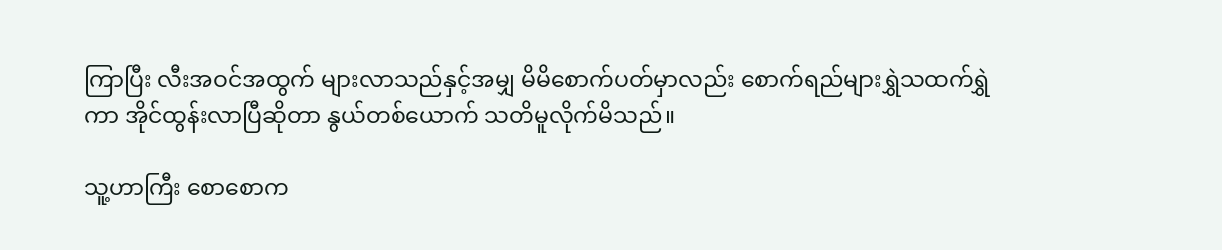ကြာပြီး လီးအဝင်အထွက် များလာသည်နှင့်အမျှ မိမိစောက်ပတ်မှာလည်း စောက်ရည်များရွှဲသထက်ရွှဲကာ အိုင်ထွန်းလာပြီဆိုတာ နွယ်တစ်ယောက် သတိမူလိုက်မိသည်။

သူ့ဟာကြီး စောစောက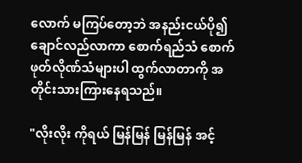လောက် မကြပ်တော့ဘဲ အနည်းငယ်ပို၍ ချောင်လည်လာကာ စောက်ရည်သံ စောက်ဖုတ်လိုဏ်သံများပါ ထွက်လာတာကို အတိုင်းသားကြားနေရသည်။

"လိုးလိုး ကိုရယ် မြန်မြန် မြန်မြန် အင့်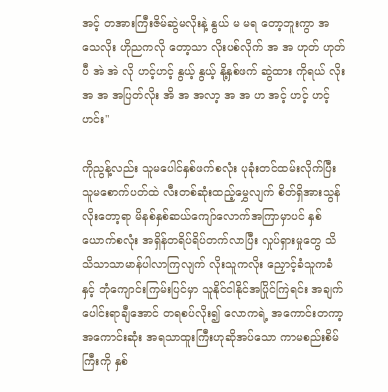အင့် တအားကြီးဇိမ်ဆွဲမလိုးနဲ့ နွယ် မ မရ တော့ဘူးကွာ အသေလိုး ဟိုညကလို တော့သာ လိုးပစ်လိုက် အ အ ဟုတ် ဟုတ်ပီ အဲ အဲ လို ဟင့်ဟင့် နွယ့် နွယ့် နို့နှစ်ဖက် ဆွဲထား ကိုရယ် လိုး အ အ အပြတ်လိုး အိ အ အလာ့ အ အ ဟ အင့် ဟင့် ဟင့် ဟင်း"

ကိုညွန့်လည်း သူမပေါင်နှစ်ဖက်စလုံး ပုခုံးတင်ထမ်းလိုက်ပြီး သူမစောက်ပတ်ထဲ လီးတစ်ဆုံးထည့်မွှေလျက် စိတ်ရှိအားသွန်လိုးတော့ရာ မိနစ်နှစ်ဆယ်ကျော်လောက်အကြာမှာပင် နှစ်ယောက်စလုံး အရှိန်တရိပ်ရိပ်တက်လာပြီး လှုပ်ရှားမှုတွေ သိသိသာသာမာန်ပါလာကြလျက် လိုးသူကလိုး ညှောင့်ခံသူကခံနှင့် ဘုံကျောင်းကြမ်းပြင်မှာ သူနိုင်ငါနိုင်အပြိုင်ကြဲရင်း အချက်ပေါင်းရာချီအောင် တရစပ်လိုး၍ လောကရဲ့ အကောင်းတကာ့ အကောင်းဆုံး အရသာထူးကြီးဟုဆိုအပ်သော ကာမစည်းစိမ်ကြီးကို နှစ်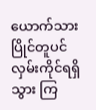ယောက်သားပြိုင်တူပင် လှမ်းကိုင်ရရှိသွား ကြ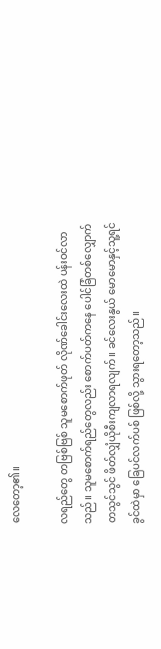လေတော့၏။

လရည်တွေ တဗြစ်ဗြစ် သူမစောက်ဖုတ် လိုဏ်ခေါင်းလေးထဲ ပန်းဝင်လာသည်။ သူမစောက်ရည်တွေလည်း စောက်ပတ်ကနေ ပေါင်ခြံတစ်လျှောက် တသွင်သွင် ဖိတ်လျှံယိုစီးကျလာရလျက်။ ခင်လေးနွယ် မောမောနှင့်သူ့ရင်ခွင်ထဲမှာ ခြေပင်လက်ပစ် ဖြစ်လို့ သွားရတော့သည်။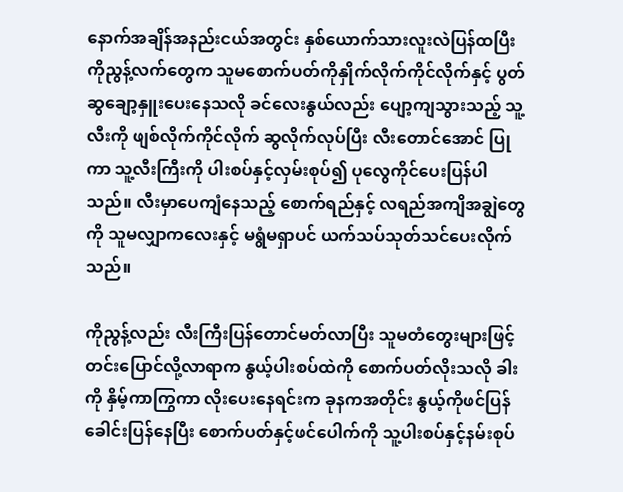နောက်အချိန်အနည်းငယ်အတွင်း နှစ်ယောက်သားလူးလဲပြန်ထပြီး ကိုညွန့်လက်တွေက သူမစောက်ပတ်ကိုနှိုက်လိုက်ကိုင်လိုက်နှင့် ပွတ်ဆွချော့နှူးပေးနေသလို ခင်လေးနွယ်လည်း ပျော့ကျသွားသည့် သူ့လီးကို ဖျစ်လိုက်ကိုင်လိုက် ဆွလိုက်လုပ်ပြီး လီးတောင်အောင် ပြုကာ သူ့လီးကြီးကို ပါးစပ်နှင့်လှမ်းစုပ်၍ ပုလွေကိုင်ပေးပြန်ပါသည်။ လီးမှာပေကျံနေသည့် စောက်ရည်နှင့် လရည်အကျိအချွဲတွေကို သူမလျှာကလေးနှင့် မရွံမရှာပင် ယက်သပ်သုတ်သင်ပေးလိုက်သည်။

ကိုညွန့်လည်း လီးကြီးပြန်တောင်မတ်လာပြီး သူမတံတွေးများဖြင့် တင်းပြောင်လို့လာရာက နွယ့်ပါးစပ်ထဲကို စောက်ပတ်လိုးသလို ခါးကို နှိမ့်ကာကြွကာ လိုးပေးနေရင်းက ခုနကအတိုင်း နွယ့်ကိုဖင်ပြန်ခေါင်းပြန်နေပြီး စောက်ပတ်နှင့်ဖင်ပေါက်ကို သူ့ပါးစပ်နှင့်နမ်းစုပ်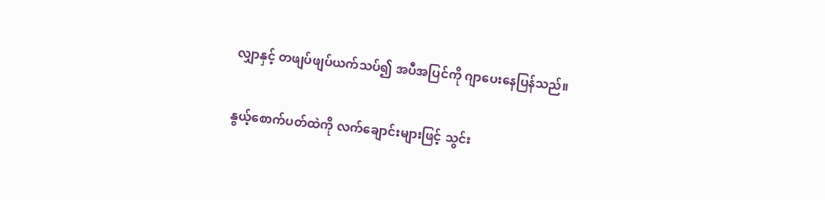လျှာနှင့် တဖျပ်ဖျပ်ယက်သပ်၍ အပီအပြင်ကို ဂျာပေးနေပြန်သည်။

နွယ့်စောက်ပတ်ထဲကို လက်ချောင်းများဖြင့် သွင်း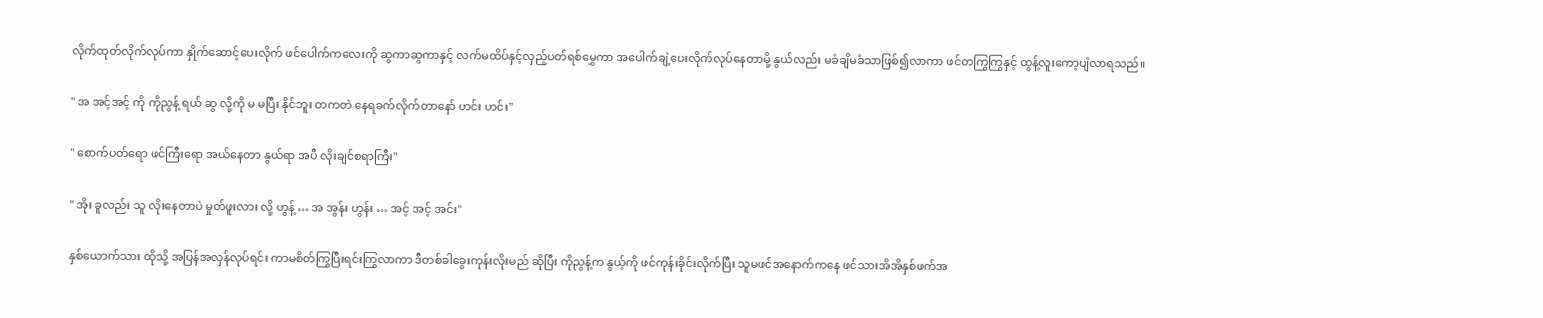လိုက်ထုတ်လိုက်လုပ်ကာ နှိုက်ဆောင့်ပေးလိုက် ဖင်ပေါက်ကလေးကို ဆွကာဆွကာနှင့် လက်မထိပ်နှင့်လှည့်ပတ်ရစ်မွှေကာ အပေါက်ချဲ့ပေးလိုက်လုပ်နေတာမို့ နွယ်လည်း မခံချိမခံသာဖြစ်၍လာကာ ဖင်တကြွကြွနှင့် ထွန့်လူးကော့ပျံလာရသည်။

" အ အင့်အင့် ကို ကိုညွန့် ရယ် ဆွ လို့ကို မ မပြီး နိုင်ဘူး တကတဲ နေရခက်လိုက်တာနော် ဟင်း ဟင်း"

" စောက်ပတ်ရော ဖင်ကြီးရော အယ်နေတာ နွယ်ရာ အပီ လိုးချင်စရာကြီး"

" အိုး ခူလည်း သူ လိုးနေတာပဲ မှုတ်ဖူးလား လို့ ဟွန့် … အ အွန်း ဟွန်း … အင့် အင့် အင်း"

နှစ်ယောက်သား ထိုသို့ အပြန်အလှန်လုပ်ရင်း ကာမစိတ်ကြွပြီးရင်းကြွလာကာ ဒီတစ်ခါခွေးကုန်းလိုးမည် ဆိုပြီး ကိုညွန့်က နွယ့်ကို ဖင်ကုန်းခိုင်းလိုက်ပြီး သူမဖင်အနောက်ကနေ ဖင်သားအိအိနှစ်ဖက်အ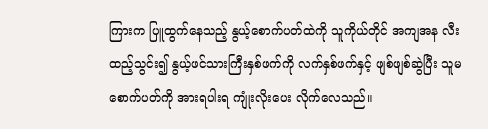ကြားက ပြူထွက်နေသည့် နွယ့်စောက်ပတ်ထဲကို သူကိုယ်တိုင် အကျအန လီးထည့်သွင်း၍ နွယ့်ဖင်သားကြီးနှစ်ဖက်ကို လက်နှစ်ဖက်နှင့် ဖျစ်ဖျစ်ဆွဲပြီး သူမစောက်ပတ်ကို အားရပါးရ ကျုံးလိုးပေး လိုက်လေသည်။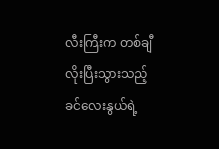လီးကြီးက တစ်ချီလိုးပြီးသွားသည့် ခင်လေးနွယ်ရဲ့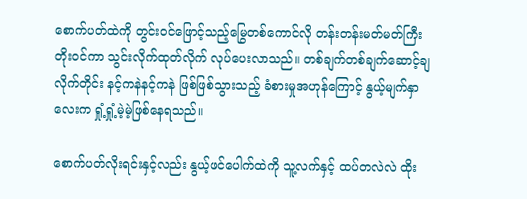စောက်ပတ်ထဲကို တွင်းဝင်ဖြောင့်သည့်မြွေတစ်ကောင်လို တန်းတန်းမတ်မတ်ကြီး တိုးဝင်ကာ သွင်းလိုက်ထုတ်လိုက် လုပ်ပေးလာသည်။ တစ်ချက်တစ်ချက်ဆောင့်ချလိုက်တိုင်း နင့်ကနဲနင့်ကနဲ ဖြစ်ဖြစ်သွားသည့် ခံစားမှုအဟုန်ကြောင့် နွယ့်မျက်နှာလေးက ရှုံ့ရှုံ့မဲ့မဲ့ဖြစ်နေရသည်။

စောက်ပတ်လိုးရင်းနှင့်လည်း နွယ့်ဖင်ပေါက်ထဲကို သူ့လက်နှင့် ထပ်တလဲလဲ ထိုး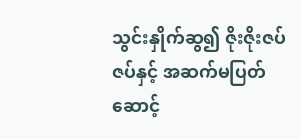သွင်းနှိုက်ဆွ၍ ဇိုးဇိုးဇပ်ဇပ်နှင့် အဆက်မပြတ် ဆောင့်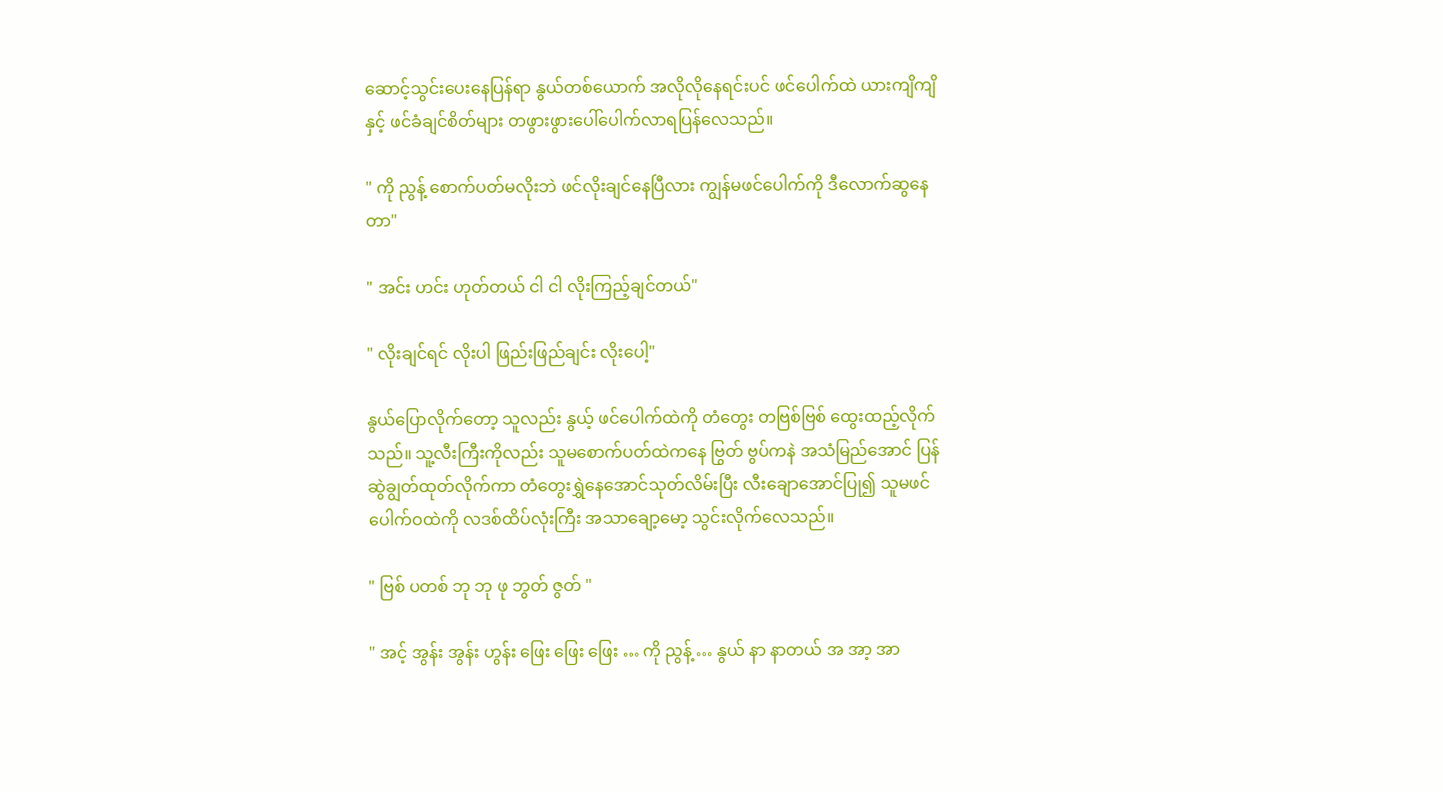ဆောင့်သွင်းပေးနေပြန်ရာ နွယ်တစ်ယောက် အလိုလိုနေရင်းပင် ဖင်ပေါက်ထဲ ယားကျိကျိနှင့် ဖင်ခံချင်စိတ်များ တဖွားဖွားပေါ်ပေါက်လာရပြန်လေသည်။

" ကို ညွန့် စောက်ပတ်မလိုးဘဲ ဖင်လိုးချင်နေပြီလား ကျွန်မဖင်ပေါက်ကို ဒီလောက်ဆွနေတာ"

" အင်း ဟင်း ဟုတ်တယ် ငါ ငါ လိုးကြည့်ချင်တယ်"

" လိုးချင်ရင် လိုးပါ ဖြည်းဖြည်ချင်း လိုးပေါ့"

နွယ်ပြောလိုက်တော့ သူလည်း နွယ့် ဖင်ပေါက်ထဲကို တံတွေး တဗြစ်ဗြစ် ထွေးထည့်လိုက်သည်။ သူ့လီးကြီးကိုလည်း သူမစောက်ပတ်ထဲကနေ ဗြွတ် ဗွပ်ကနဲ အသံမြည်အောင် ပြန်ဆွဲချွတ်ထုတ်လိုက်ကာ တံတွေးရွှဲနေအောင်သုတ်လိမ်းပြီး လီးချောအောင်ပြု၍ သူမဖင်ပေါက်ဝထဲကို လဒစ်ထိပ်လုံးကြီး အသာချော့မော့ သွင်းလိုက်လေသည်။

" ဗြစ် ပတစ် ဘု ဘု ဖု ဘွတ် ဇွတ် "

" အင့် အွန်း အွန်း ဟွန်း ဖြေး ဖြေး ဖြေး … ကို ညွန့် … နွယ် နာ နာတယ် အ အာ့ အာ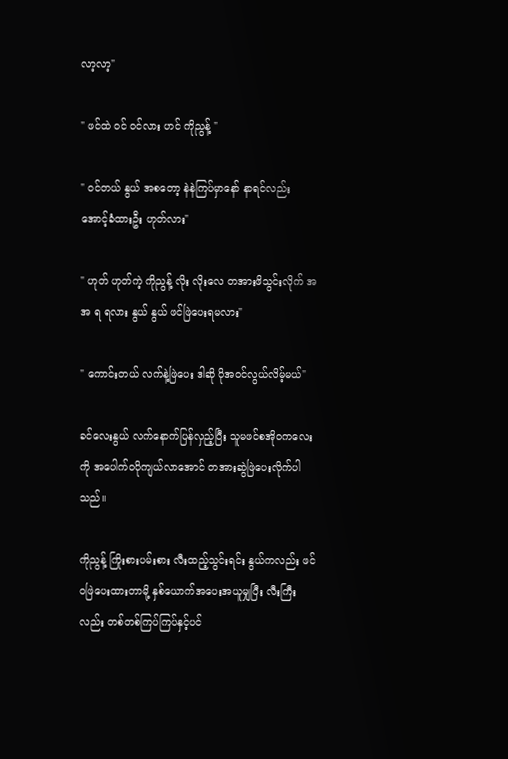လာ့လာ့"

" ဖင်ထဲ ဝင် ဝင်လား ဟင် ကိုညွန့် "

" ဝင်တယ် နွယ် အစတော့ နဲနဲကြပ်မှာနော် နာရင်လည်း အောင့်ခံထားဦး ဟုတ်လား"

" ဟုတ် ဟုတ်ကဲ့ ကိုညွန့် လိုး လိုးလေ တအားဖိသွင်းလိုက် အ အ ရ ရလား နွယ် နွယ် ဖင်ဖြဲပေးရမလား"

" ကောင်းတယ် လက်နဲ့ဖြဲပေး ဒါဆို ပိုအဝင်လွယ်လိမ့်မယ်"

ခင်လေးနွယ် လက်နောက်ပြန်လှည့်ပြီး သူမဖင်စအိုဝကလေးကို အပေါက်ဝပိုကျယ်လာအောင် တအားဆွဲဖြဲပေးလိုက်ပါသည်။

ကိုညွန့် ကြိုးစားပမ်းစား လီးထည့်သွင်းရင်း နွယ်ကလည်း ဖင်ဝဖြဲပေးထားတာမို့ နှစ်ယောက်အပေးအယူမျှပြီး လီးကြီးလည်း တစ်တစ်ကြပ်ကြပ်နှင့်ပင်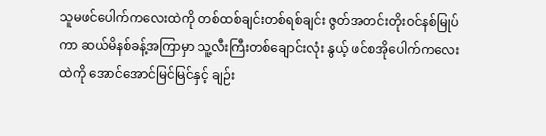သူမဖင်ပေါက်ကလေးထဲကို တစ်ထစ်ချင်းတစ်ရစ်ချင်း ဇွတ်အတင်းတိုးဝင်နစ်မြုပ်ကာ ဆယ်မိနစ်ခန့်အကြာမှာ သူ့လီးကြီးတစ်ချောင်းလုံး နွယ့် ဖင်စအိုပေါက်ကလေးထဲကို အောင်အောင်မြင်မြင်နှင့် ချဉ်း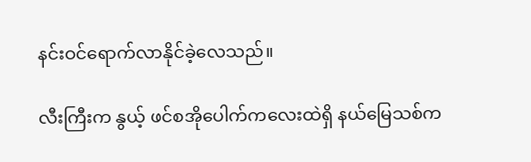နင်းဝင်ရောက်လာနိုင်ခဲ့လေသည်။

လီးကြီးက နွယ့် ဖင်စအိုပေါက်ကလေးထဲရှိ နယ်မြေသစ်က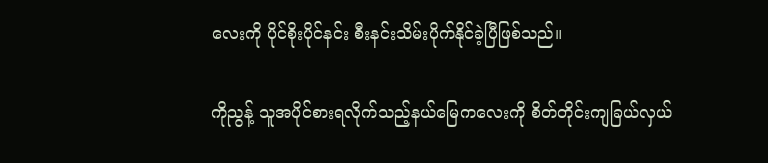လေးကို ပိုင်စိုးပိုင်နင်း စီးနင်းသိမ်းပိုက်နိုင်ခဲ့ပြီဖြစ်သည်။

ကိုညွန့် သူအပိုင်စားရလိုက်သည့်နယ်မြေကလေးကို စိတ်တိုင်းကျခြယ်လှယ်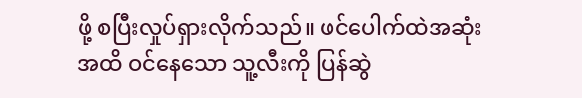ဖို့ စပြီးလှုပ်ရှားလိုက်သည်။ ဖင်ပေါက်ထဲအဆုံးအထိ ဝင်နေသော သူ့လီးကို ပြန်ဆွဲ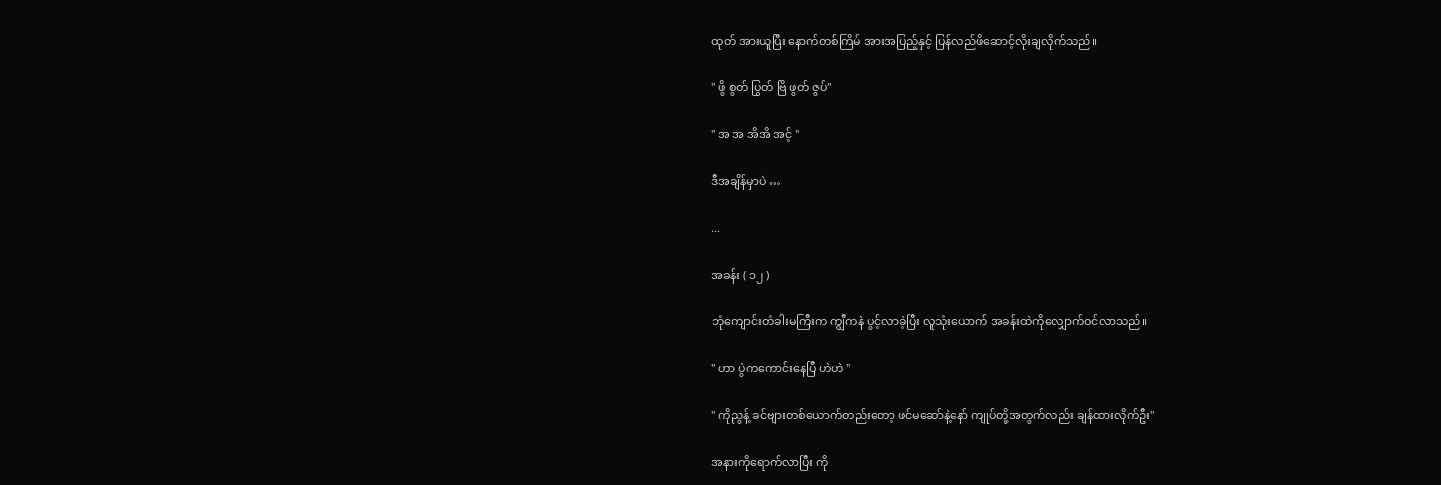ထုတ် အားယူပြီး နောက်တစ်ကြိမ် အားအပြည့်နှင့် ပြန်လည်ဖိဆောင့်လိုးချလိုက်သည်။

" ဖွိ စွတ် ပြွတ် ဗြိ ဖွတ် ဇွပ်"

" အ အ အိအိ အင့် "

ဒီအချိန်မှာပဲ …

...

အခန်း ( ၁၂ )

ဘုံကျောင်းတံခါးမကြီးက ကျွီကနဲ ပွင့်လာခဲ့ပြီး လူသုံးယောက် အခန်းထဲကိုလျှောက်ဝင်လာသည်။

" ဟာ ပွဲကကောင်းနေပြီ ဟဲဟဲ "

" ကိုညွန့် ခင်ဗျားတစ်ယောက်တည်းတော့ ဖင်မဆော်နဲ့နော် ကျုပ်တို့အတွက်လည်း ချန်ထားလိုက်ဦး"

အနားကိုရောက်လာပြီး ကို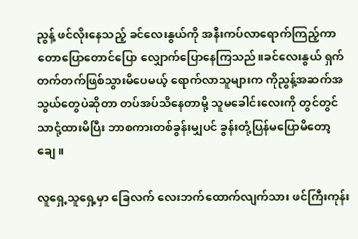ညွန့် ဖင်လိုးနေသည့် ခင်လေးနွယ်ကို အနီးကပ်လာရောက်ကြည့်ကာ တောပြောတောင်ပြော လျှောက်ပြောနေကြသည်။ခင်လေးနွယ် ရှက်တက်တက်ဖြစ်သွားမိပေမယ့် ရောက်လာသူများက ကိုညွန့်အဆက်အသွယ်တွေပဲဆိုတာ တပ်အပ်သိနေတာမို့ သူမခေါင်းလေးကို တွင်တွင်သာငုံ့ထားမိပြီး ဘာစကားတစ်ခွန်းမျှပင် ခွန်းတုံ့ပြန်မပြောမိတော့ချေ။

လူရှေ့သူရှေ့မှာ ခြေလက် လေးဘက်ထောက်လျက်သား ဖင်ကြီးကုန်း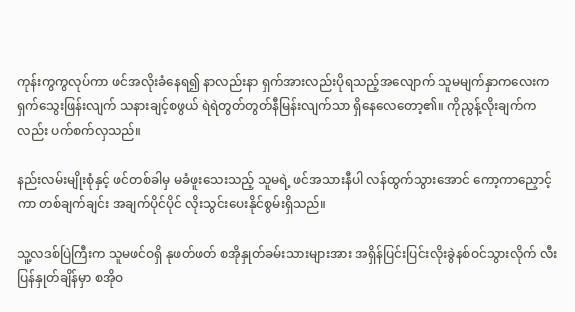ကုန်းကွကွလုပ်ကာ ဖင်အလိုးခံနေရ၍ နာလည်းနာ ရှက်အားလည်းပိုရသည့်အလျောက် သူမမျက်နှာကလေးက ရှက်သွေးဖြန်းလျက် သနားချင့်စဖွယ် ရဲရဲတွတ်တွတ်နီမြန်းလျက်သာ ရှိနေလေတော့၏။ ကိုညွန့်လိုးချက်ကလည်း ပက်စက်လှသည်။

နည်းလမ်းမျိုးစုံနှင့် ဖင်တစ်ခါမှ မခံဖူးသေးသည့် သူမရဲ့ ဖင်အသားနီပါ လန်ထွက်သွားအောင် ကော့ကာညှောင့်ကာ တစ်ချက်ချင်း အချက်ပိုင်ပိုင် လိုးသွင်းပေးနိုင်စွမ်းရှိသည်။

သူ့လဒစ်ပြဲကြီးက သူမဖင်ဝရှိ နုဖတ်ဖတ် စအိုနှုတ်ခမ်းသားများအား အရှိန်ပြင်းပြင်းလိုးခွဲနစ်ဝင်သွားလိုက် လီးပြန်နှုတ်ချိန်မှာ စအိုဝ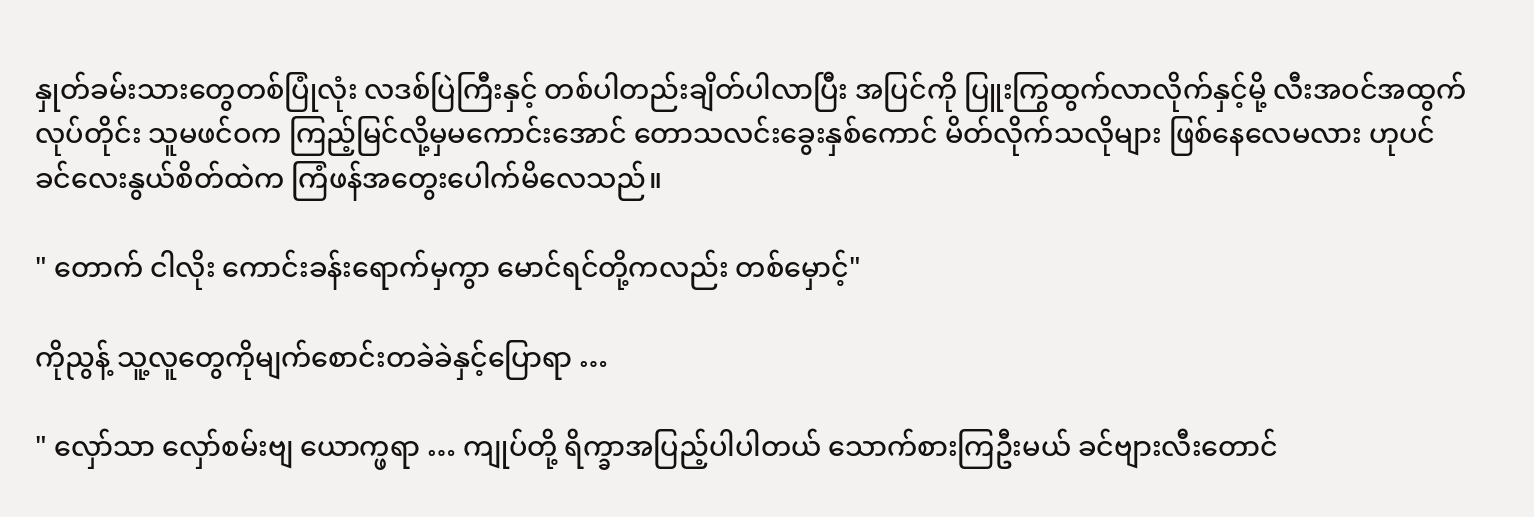နှုတ်ခမ်းသားတွေတစ်ပြုံလုံး လဒစ်ပြဲကြီးနှင့် တစ်ပါတည်းချိတ်ပါလာပြီး အပြင်ကို ပြူးကြွထွက်လာလိုက်နှင့်မို့ လီးအဝင်အထွက်လုပ်တိုင်း သူမဖင်ဝက ကြည့်မြင်လို့မှမကောင်းအောင် တောသလင်းခွေးနှစ်ကောင် မိတ်လိုက်သလိုများ ဖြစ်နေလေမလား ဟုပင် ခင်လေးနွယ်စိတ်ထဲက ကြံဖန်အတွေးပေါက်မိလေသည်။

" တောက် ငါလိုး ကောင်းခန်းရောက်မှကွာ မောင်ရင်တို့ကလည်း တစ်မှောင့်"

ကိုညွန့် သူ့လူတွေကိုမျက်စောင်းတခဲခဲနှင့်ပြောရာ …

" လှော်သာ လှော်စမ်းဗျ ယောက္ဖရာ … ကျုပ်တို့ ရိက္ခာအပြည့်ပါပါတယ် သောက်စားကြဦးမယ် ခင်ဗျားလီးတောင်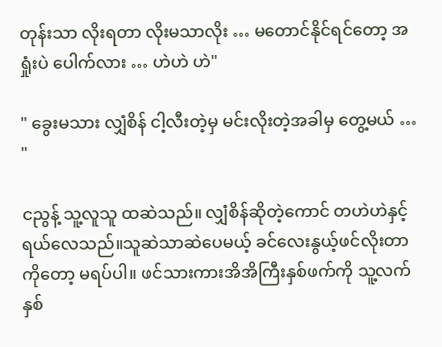တုန်းသာ လိုးရတာ လိုးမသာလိုး … မတောင်နိုင်ရင်တော့ အရှုံးပဲ ပေါက်လား … ဟဲဟဲ ဟဲ"

" ခွေးမသား လျှံစိန် ငါ့လီးတဲ့မှ မင်းလိုးတဲ့အခါမှ တွေ့မယ် … "

ငညွန့် သူ့လူသူ ထဆဲသည်။ လျှံစိန်ဆိုတဲ့ကောင် တဟဲဟဲနှင့် ရယ်လေသည်။သူဆဲသာဆဲပေမယ့် ခင်လေးနွယ့်ဖင်လိုးတာကိုတော့ မရပ်ပါ။ ဖင်သားကားအိအိကြီးနှစ်ဖက်ကို သူ့လက်နှစ်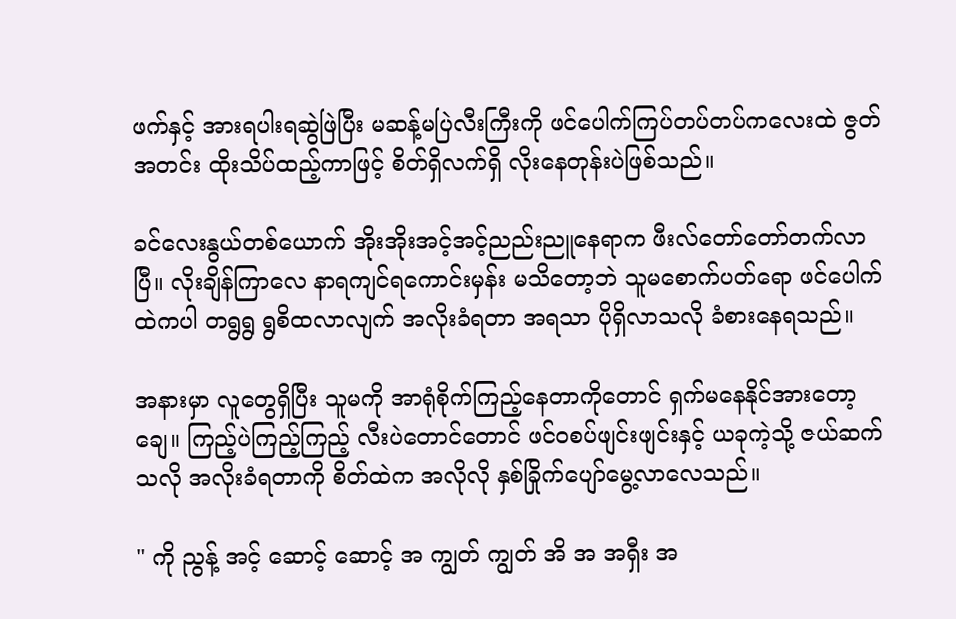ဖက်နှင့် အားရပါးရဆွဲဖြဲပြီး မဆန့်မပြဲလီးကြီးကို ဖင်ပေါက်ကြပ်တပ်တပ်ကလေးထဲ ဇွတ်အတင်း ထိုးသိပ်ထည့်ကာဖြင့် စိတ်ရှိလက်ရှိ လိုးနေတုန်းပဲဖြစ်သည်။

ခင်လေးနွယ်တစ်ယောက် အိုးအိုးအင့်အင့်ညည်းညူနေရာက ဖီးလ်တော်တော်တက်လာပြီ။ လိုးချိန်ကြာလေ နာရကျင်ရကောင်းမှန်း မသိတော့ဘဲ သူမစောက်ပတ်ရော ဖင်ပေါက်ထဲကပါ တရွရွ ရွစိထလာလျက် အလိုးခံရတာ အရသာ ပိုရှိလာသလို ခံစားနေရသည်။

အနားမှာ လူတွေရှိပြီး သူမကို အာရုံစိုက်ကြည့်နေတာကိုတောင် ရှက်မနေနိုင်အားတော့ချေ။ ကြည့်ပဲကြည့်ကြည့် လီးပဲတောင်တောင် ဖင်ဝစပ်ဖျင်းဖျင်းနှင့် ယခုကဲ့သို့ ဇယ်ဆက်သလို အလိုးခံရတာကို စိတ်ထဲက အလိုလို နှစ်ခြိုက်ပျော်မွေ့လာလေသည်။

" ကို ညွန့် အင့် ဆောင့် ဆောင့် အ ကျွတ် ကျွတ် အိ အ အရှီး အ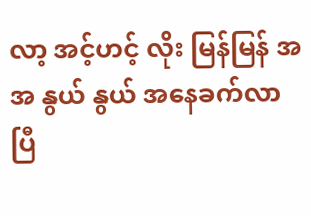လာ့ အင့်ဟင့် လိုး မြန်မြန် အ အ နွယ် နွယ် အနေခက်လာပြီ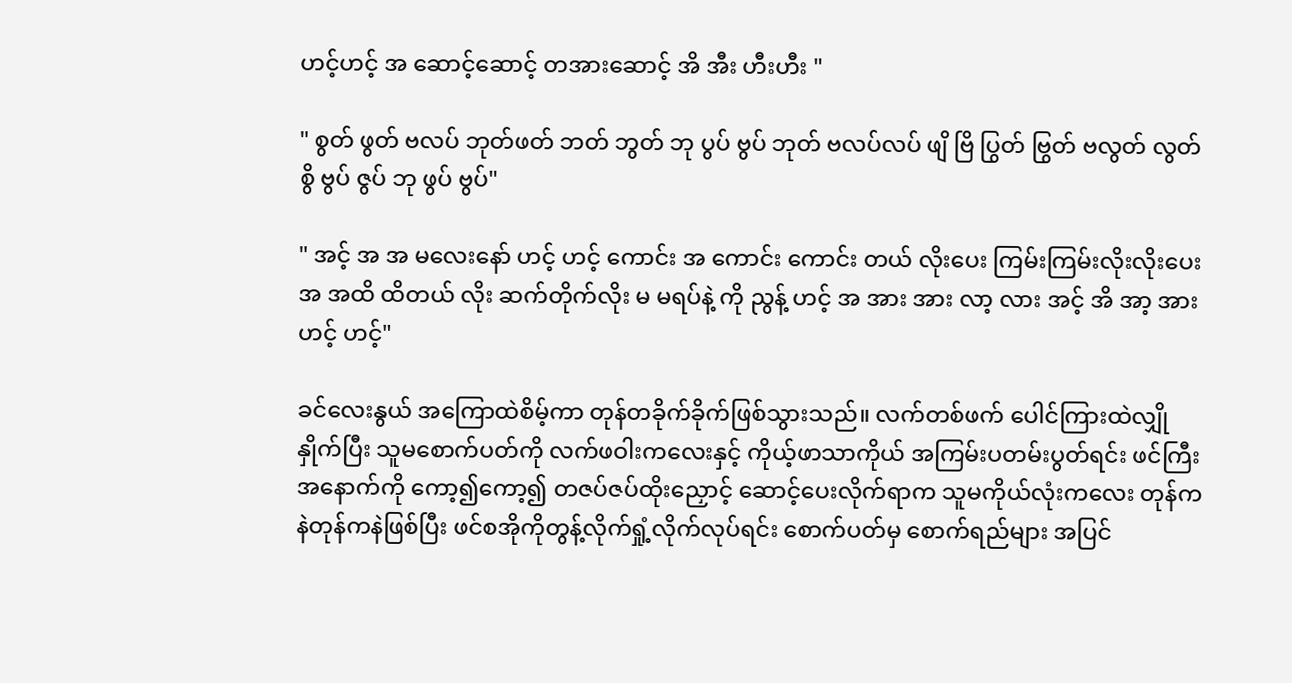ဟင့်ဟင့် အ ဆောင့်ဆောင့် တအားဆောင့် အိ အီး ဟီးဟီး "

" စွတ် ဖွတ် ဗလပ် ဘုတ်ဖတ် ဘတ် ဘွတ် ဘု ပွပ် ဗွပ် ဘုတ် ဗလပ်လပ် ဖျိ ဗြိ ပြွတ် ဗြွတ် ဗလွတ် လွတ် စွိ ဗွပ် ဇွပ် ဘု ဖွပ် ဗွပ်"

" အင့် အ အ မလေးနော် ဟင့် ဟင့် ကောင်း အ ကောင်း ကောင်း တယ် လိုးပေး ကြမ်းကြမ်းလိုးလိုးပေး အ အထိ ထိတယ် လိုး ဆက်တိုက်လိုး မ မရပ်နဲ့ ကို ညွန့် ဟင့် အ အား အား လာ့ လား အင့် အိ အာ့ အား ဟင့် ဟင့်"

ခင်လေးနွယ် အကြောထဲစိမ့်ကာ တုန်တခိုက်ခိုက်ဖြစ်သွားသည်။ လက်တစ်ဖက် ပေါင်ကြားထဲလျှိုနှိုက်ပြီး သူမစောက်ပတ်ကို လက်ဖဝါးကလေးနှင့် ကိုယ့်ဖာသာကိုယ် အကြမ်းပတမ်းပွတ်ရင်း ဖင်ကြီးအနောက်ကို ကော့၍ကော့၍ တဇပ်ဇပ်ထိုးညှောင့် ဆောင့်ပေးလိုက်ရာက သူမကိုယ်လုံးကလေး တုန်ကနဲတုန်ကနဲဖြစ်ပြီး ဖင်စအိုကိုတွန့်လိုက်ရှုံ့လိုက်လုပ်ရင်း စောက်ပတ်မှ စောက်ရည်များ အပြင်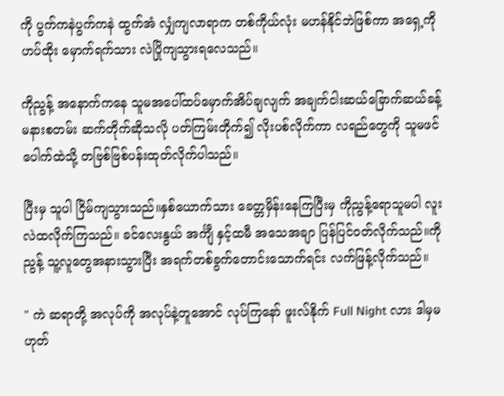ကို ပွက်ကနဲပွက်ကနဲ ထွက်အံ လျှံကျလာရာက တစ်ကိုယ်လုံး မဟန်နိုင်ဘဲဖြစ်ကာ အရှေ့ကို ဟပ်ထိုး မှောက်ရက်သား လဲပြိုကျသွားရလေသည်။

ကိုညွန့် အနောက်ကနေ သူမအပေါ်ထပ်မှောက်အိပ်ချလျက် အချက်ငါးဆယ်ခြောက်ဆယ်ခန့် မနားစတမ်း ဆက်တိုက်ဆိုသလို ပတ်ကြမ်းတိုက်၍ လိုးပစ်လိုက်ကာ လရည်တွေကို သူမဖင်ပေါက်ထဲသို့ တဗြစ်ဗြစ်ပန်းထုတ်လိုက်ပါသည်။

ပြီးမှ သူပါ ငြိမ်ကျသွားသည်။နှစ်ယောက်သား ခေတ္တမှိန်းနေကြပြီးမှ ကိုညွန့်ရောသူမပါ လူးလဲထလိုက်ကြသည်။ ခင်လေးနွယ် အင်္ကျီ နှင့်ထမီ အသေအချာ ပြန်ပြင်ဝတ်လိုက်သည်။ကိုညွန့် သူ့လူတွေအနားသွားပြီး အရက်တစ်ခွက်တောင်းသောက်ရင်း လက်ဖြန့်လိုက်သည်။

" ကဲ ဆရာတို့ အလုပ်ကို အလုပ်နဲ့တူအောင် လုပ်ကြနော် ဖူးလ်နိုက် Full Night လား ဒါမှမဟုတ်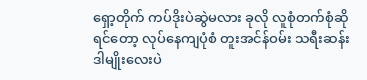ရှော့တိုက် ကပ်ဒိုးပဲဆွဲမလား ခုလို လူစုံတက်စုံဆိုရင်တော့ လုပ်နေကျပုံစံ တူးအင်န်ဝမ်း သရီးဆန်း ဒါမျိုးလေးပဲ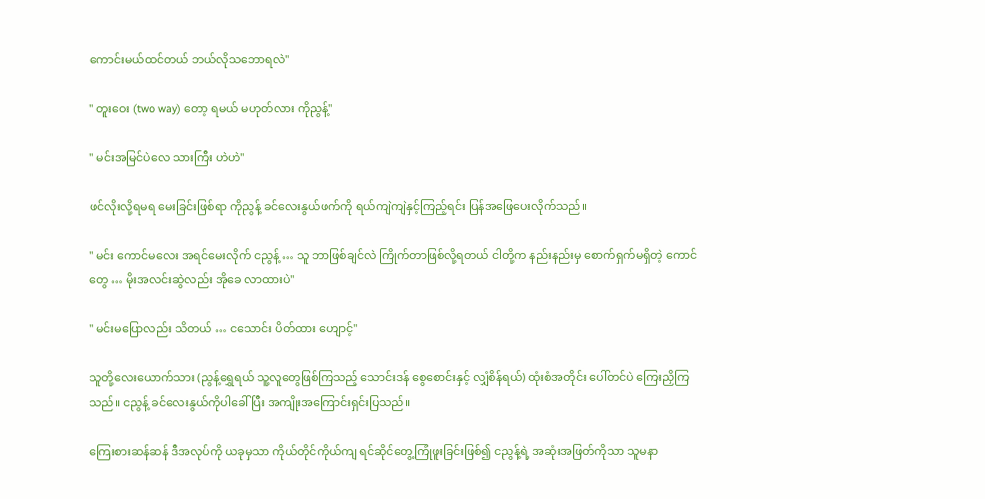ကောင်းမယ်ထင်တယ် ဘယ်လိုသဘောရလဲ"

" တူးဝေး (two way) တော့ ရမယ် မဟုတ်လား ကိုညွန့်"

" မင်းအမြင်ပဲလေ သားကြီး ဟဲဟဲ"

ဖင်လိုးလို့ရမရ မေးခြင်းဖြစ်ရာ ကိုညွန့် ခင်လေးနွယ်ဖက်ကို ရယ်ကျဲကျဲနှင့်ကြည့်ရင်း ပြန်အဖြေပေးလိုက်သည်။

" မင်း ကောင်မလေး အရင်မေးလိုက် ငညွန့် … သူ ဘာဖြစ်ချင်လဲ ကြိုက်တာဖြစ်လို့ရတယ် ငါတို့က နည်းနည်းမှ စောက်ရှက်မရှိတဲ့ ကောင်တွေ … မိုးအလင်းဆွဲလည်း အိုခေ လာထားပဲ"

" မင်းမပြောလည်း သိတယ် … ငသောင်း ပိတ်ထား ဟျောင့်"

သူတို့လေးယောက်သား (ညွန့်ရွှေရယ် သူ့လူတွေဖြစ်ကြသည့် သောင်းဒန် စွေစောင်းနှင့် လျှံစိန်ရယ်) ထုံးစံအတိုင်း ပေါ်တင်ပဲ ကြေးညှိကြသည်။ ငညွန့် ခင်လေးနွယ်ကိုပါခေါ်ပြီး အကျိုးအကြောင်းရှင်းပြသည်။

ကြေးစားဆန်ဆန် ဒီအလုပ်ကို ယခုမှသာ ကိုယ်တိုင်ကိုယ်ကျ ရင်ဆိုင်တွေ့ကြုံဖူးခြင်းဖြစ်၍ ငညွန့်ရဲ့ အဆုံးအဖြတ်ကိုသာ သူမနာ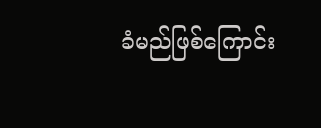ခံမည်ဖြစ်ကြောင်း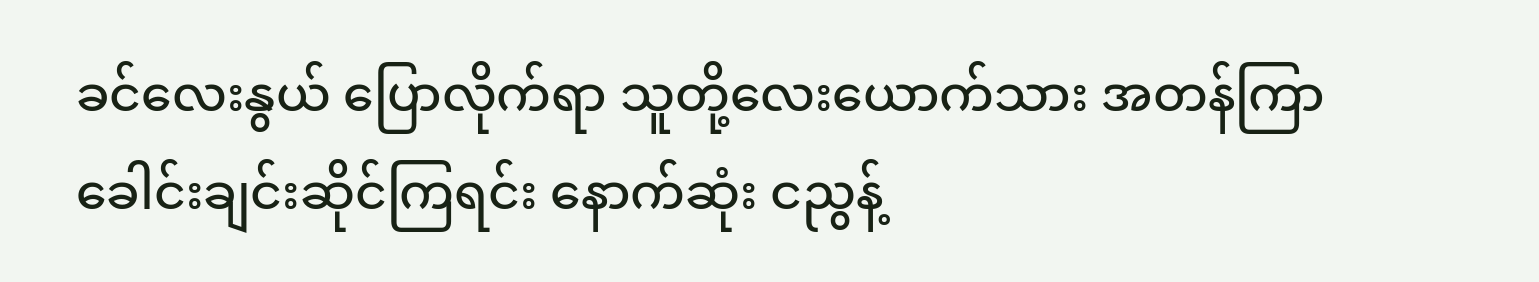ခင်လေးနွယ် ပြောလိုက်ရာ သူတို့လေးယောက်သား အတန်ကြာ ခေါင်းချင်းဆိုင်ကြရင်း နောက်ဆုံး ငညွန့်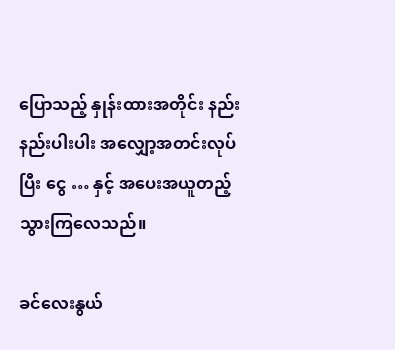ပြောသည့် နှုန်းထားအတိုင်း နည်းနည်းပါးပါး အလျှော့အတင်းလုပ်ပြီး ငွေ … နှင့် အပေးအယူတည့်သွားကြလေသည်။

ခင်လေးနွယ်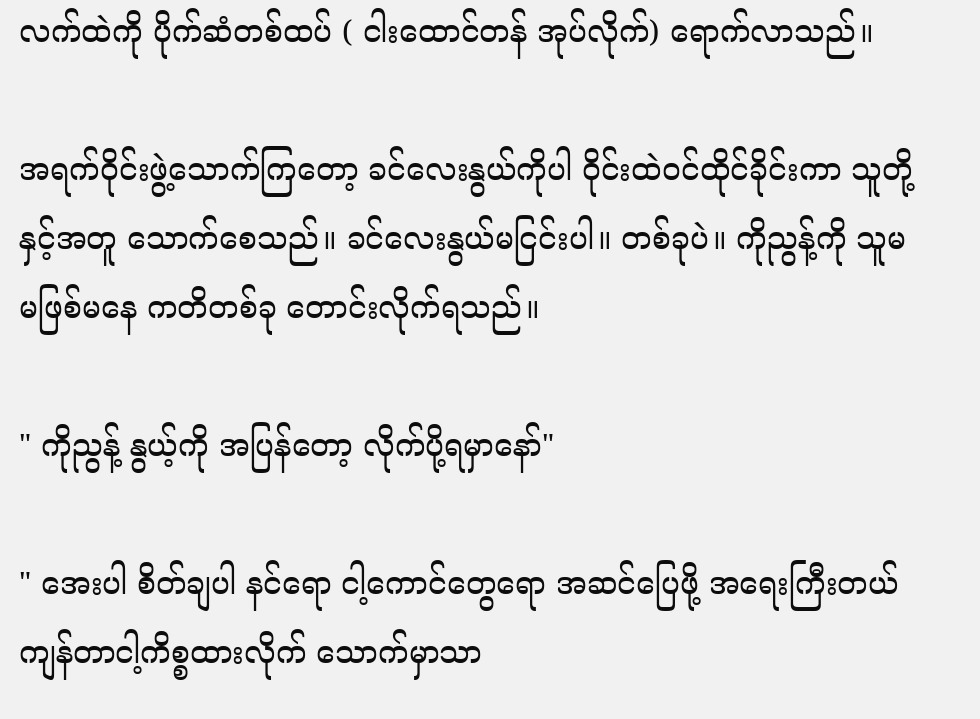လက်ထဲကို ပိုက်ဆံတစ်ထပ် ( ငါးထောင်တန် အုပ်လိုက်) ရောက်လာသည်။

အရက်ဝိုင်းဖွဲ့သောက်ကြတော့ ခင်လေးနွယ်ကိုပါ ဝိုင်းထဲဝင်ထိုင်ခိုင်းကာ သူတို့နှင့်အတူ သောက်စေသည်။ ခင်လေးနွယ်မငြင်းပါ။ တစ်ခုပဲ။ ကိုညွန့်ကို သူမ မဖြစ်မနေ ကတိတစ်ခု တောင်းလိုက်ရသည်။

" ကိုညွန့် နွယ့်ကို အပြန်တော့ လိုက်ပို့ရမှာနော်"

" အေးပါ စိတ်ချပါ နင်ရော ငါ့ကောင်တွေရော အဆင်ပြေဖို့ အရေးကြီးတယ် ကျန်တာငါ့ကိစ္စထားလိုက် သောက်မှာသာ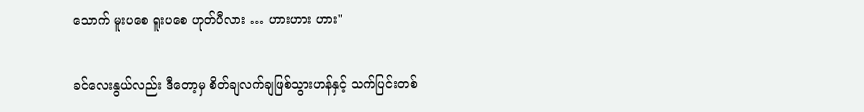သောက် မူးပစေ ရူးပစေ ဟုတ်ပီလား … ဟားဟား ဟား"

ခင်လေးနွယ်လည်း ဒီတော့မှ စိတ်ချလက်ချဖြစ်သွားဟန်နှင့် သက်ပြင်းတစ်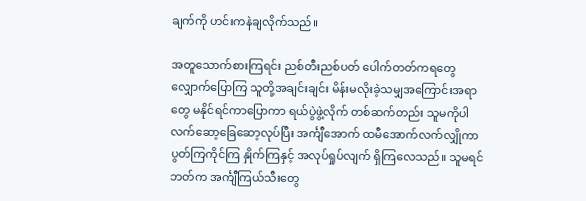ချက်ကို ဟင်းကနဲချလိုက်သည်။

အတူသောက်စားကြရင်း ညစ်တီးညစ်ပတ် ပေါက်တတ်ကရတွေ လျှောက်ပြောကြ သူတို့အချင်းချင်း မိန်းမလိုးခဲ့သမျှအကြောင်းအရာတွေ မနိုင်ရင်ကာပြောကာ ရယ်ပွဲဖွဲ့လိုက် တစ်ဆက်တည်း သူမကိုပါ လက်ဆော့ခြေဆော့လုပ်ပြီး အင်္ကျီအောက် ထမီအောက်လက်လျှိုကာ ပွတ်ကြကိုင်ကြ နှိုက်ကြနှင့် အလုပ်ရှုပ်လျက် ရှိကြလေသည်။ သူမရင်ဘတ်က အင်္ကျီကြယ်သီးတွေ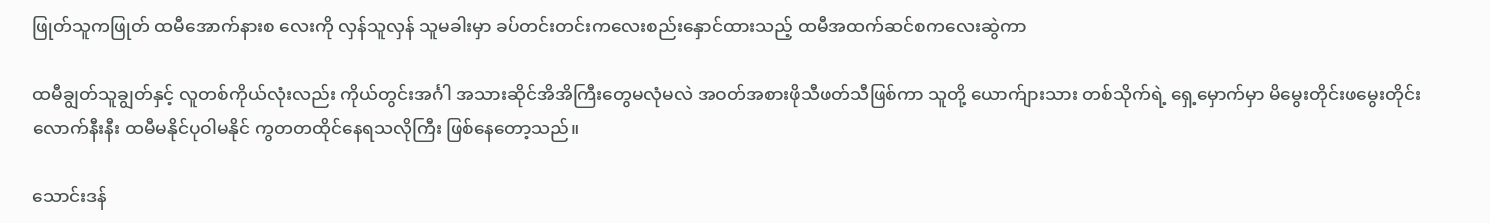ဖြုတ်သူကဖြုတ် ထမီအောက်နားစ လေးကို လှန်သူလှန် သူမခါးမှာ ခပ်တင်းတင်းကလေးစည်းနှောင်ထားသည့် ထမီအထက်ဆင်စကလေးဆွဲကာ

ထမီချွတ်သူချွတ်နှင့် လူတစ်ကိုယ်လုံးလည်း ကိုယ်တွင်းအင်္ဂါ အသားဆိုင်အိအိကြီးတွေမလုံမလဲ အဝတ်အစားဖိုသီဖတ်သီဖြစ်ကာ သူတို့ ယောက်ျားသား တစ်သိုက်ရဲ့ ရှေ့မှောက်မှာ မိမွေးတိုင်းဖမွေးတိုင်းလောက်နီးနီး ထမီမနိုင်ပုဝါမနိုင် ကွတတထိုင်နေရသလိုကြီး ဖြစ်နေတော့သည်။

သောင်းဒန်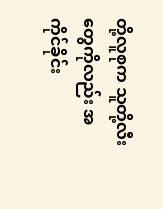တို့လူစုက သူတို့လီးတွေကိုလည်း အကိုင်ခိုင်း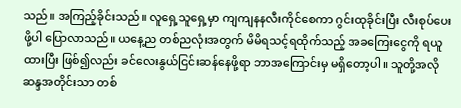သည်။ အကြည့်ခိုင်းသည်။ လူရှေ့သူရှေ့မှာ ကျကျနနလီးကိုင်စေကာ ဂွင်းထုခိုင်းပြီး လီးစုပ်ပေးဖို့ပါ ပြောလာသည်။ ယနေ့ည တစ်ညလုံးအတွက် မိမိရသင့်ရထိုက်သည့် အခကြေးငွေကို ရယူထားပြီး ဖြစ်၍လည်း ခင်လေးနွယ်ငြင်းဆန်နေဖို့ရာ ဘာအကြောင်းမှ မရှိတော့ပါ။ သူတို့အလိုဆန္ဒအတိုင်းသာ တစ်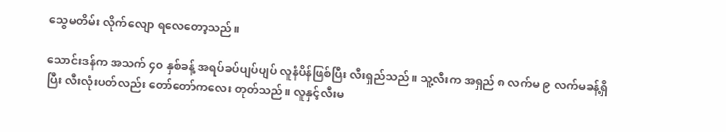သွေမတိမ်း လိုက်လျော ရလေတော့သည်။

သောင်းဒန်က အသက် ၄၀ နှစ်ခန့် အရပ်ခပ်ပျပ်ပျပ် လူနံပိန်ဖြစ်ပြီး လီးရှည်သည်။ သူ့လီးက အရှည် ၈ လက်မ ၉ လက်မခန့်ရှိပြီး လီးလုံးပတ်လည်း တော်တော်ကလေး တုတ်သည်။ လူနှင့်လီးမ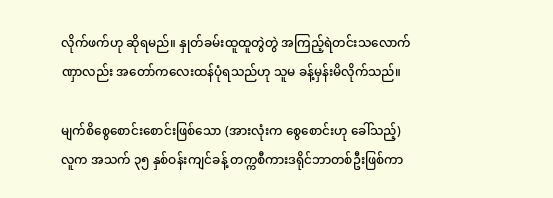လိုက်ဖက်ဟု ဆိုရမည်။ နှုတ်ခမ်းထူထူတွဲတွဲ အကြည့်ရဲတင်းသလောက် ဏှာလည်း အတော်ကလေးထန်ပုံရသည်ဟု သူမ ခန့်မှန်းမိလိုက်သည်။

မျက်စိစွေစောင်းစောင်းဖြစ်သော (အားလုံးက စွေစောင်းဟု ခေါ်သည့်) လူက အသက် ၃၅ နှစ်ဝန်းကျင်ခန့် တက္ကစီကားဒရိုင်ဘာတစ်ဦးဖြစ်ကာ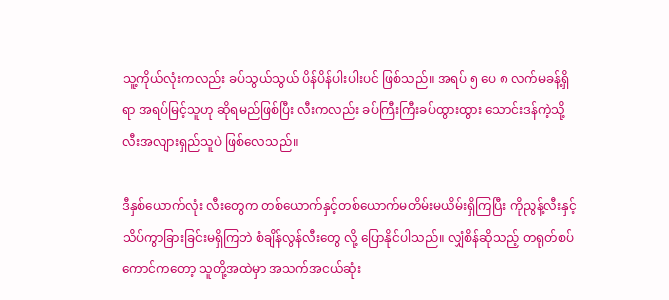သူ့ကိုယ်လုံးကလည်း ခပ်သွယ်သွယ် ပိန်ပိန်ပါးပါးပင် ဖြစ်သည်။ အရပ် ၅ ပေ ၈ လက်မခန့်ရှိရာ အရပ်မြင့်သူဟု ဆိုရမည်ဖြစ်ပြီး လီးကလည်း ခပ်ကြီးကြီးခပ်ထွားထွား သောင်းဒန်ကဲ့သို့ လီးအလျားရှည်သူပဲ ဖြစ်လေသည်။

ဒီနှစ်ယောက်လုံး လီးတွေက တစ်ယောက်နှင့်တစ်ယောက်မတိမ်းမယိမ်းရှိကြပြီး ကိုညွန့်လီးနှင့် သိပ်ကွာခြားခြင်းမရှိကြဘဲ စံချိန်လွန်လီးတွေ လို့ ပြောနိုင်ပါသည်။ လျှံစိန်ဆိုသည့် တရုတ်စပ်ကောင်ကတော့ သူတို့အထဲမှာ အသက်အငယ်ဆုံး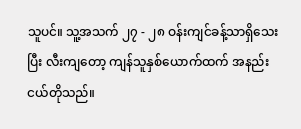သူပင်။ သူ့အသက် ၂၇ - ၂၈ ဝန်းကျင်ခန့်သာရှိသေးပြီး လီးကျတော့ ကျန်သူနှစ်ယောက်ထက် အနည်းငယ်တိုသည်။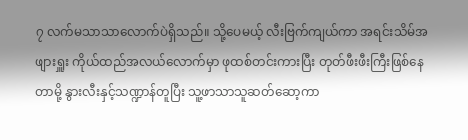၇ လက်မသာသာလောက်ပဲရှိသည်။ သို့ပေမယ့် လီးဗြက်ကျယ်ကာ အရင်းသိမ်အဖျားရှူး ကိုယ်ထည်အလယ်လောက်မှာ ဖုထစ်တင်းကားပြီး တုတ်ဖီးဖီးကြီးဖြစ်နေတာမို့ နွားလီးနှင့်သဏ္ဍာန်တူပြီး သူ့ဖာသာသူဆတ်ဆော့ကာ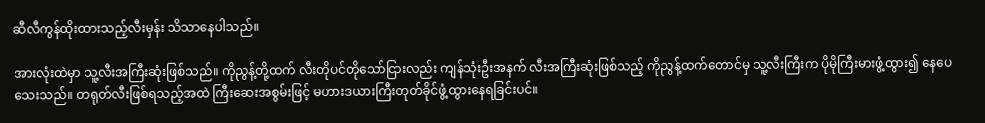ဆီလီကွန်ထိုးထားသည့်လီးမှန်း သိသာနေပါသည်။

အားလုံးထဲမှာ သူ့လီးအကြီးဆုံးဖြစ်သည်။ ကိုညွန့်တို့ထက် လီးတိုပင်တိုသော်ငြားလည်း ကျန်သုံးဦးအနက် လီးအကြီးဆုံးဖြစ်သည့် ကိုညွန့်ထက်တောင်မှ သူ့လီးကြီးက ပိုမိုကြီးမားဖွံ့ထွား၍ နေပေသေးသည်။ တရုတ်လီးဖြစ်ရသည့်အထဲ ကြီးဆေးအစွမ်းဖြင့် မဟားဒယားကြီးတုတ်ခိုင်ဖွံ့ထွားနေရခြင်းပင်။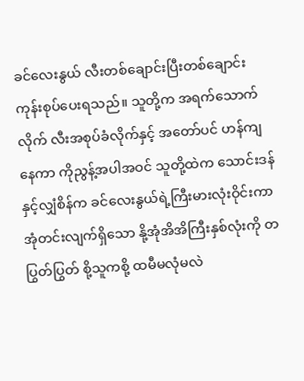ခင်လေးနွယ် လီးတစ်ချောင်းပြီးတစ်ချောင်း ကုန်းစုပ်ပေးရသည်။ သူတို့က အရက်သောက်လိုက် လီးအစုပ်ခံလိုက်နှင့် အတော်ပင် ဟန်ကျနေကာ ကိုညွန့်အပါအဝင် သူတို့ထဲက သောင်းဒန်နှင့်လျှံစိန်က ခင်လေးနွယ်ရဲ့ကြီးမားလုံးဝိုင်းကာ အုံတင်းလျက်ရှိသော နို့အုံအိအိကြီးနှစ်လုံးကို တပြွတ်ပြွတ် စို့သူကစို့ ထမီမလုံမလဲ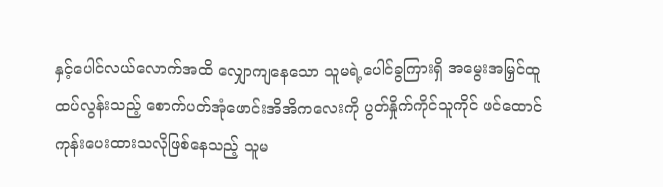နှင့်ပေါင်လယ်လောက်အထိ လျှောကျနေသော သူမရဲ့ပေါင်ခွကြားရှိ အမွေးအမြှင်ထူထပ်လွန်းသည့် စောက်ပတ်အုံဖောင်းအိအိကလေးကို ပွတ်နှိုက်ကိုင်သူကိုင် ဖင်ထောင်ကုန်းပေးထားသလိုဖြစ်နေသည့် သူမ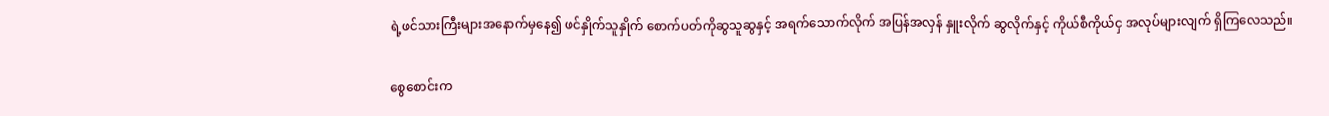ရဲ့ဖင်သားကြီးများအနောက်မှနေ၍ ဖင်နှိုက်သူနှိုက် စောက်ပတ်ကိုဆွသူဆွနှင့် အရက်သောက်လိုက် အပြန်အလှန် နှူးလိုက် ဆွလိုက်နှင့် ကိုယ်စီကိုယ်ငှ အလုပ်များလျက် ရှိကြလေသည်။

စွေစောင်းက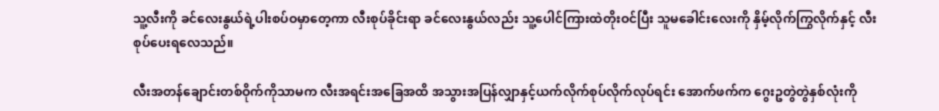သူ့လီးကို ခင်လေးနွယ်ရဲ့ပါးစပ်ဝမှာတေ့ကာ လီးစုပ်ခိုင်းရာ ခင်လေးနွယ်လည်း သူ့ပေါင်ကြားထဲတိုးဝင်ပြီး သူမခေါင်းလေးကို နှိမ့်လိုက်ကြွလိုက်နှင့် လီးစုပ်ပေးရလေသည်။

လီးအတန်ချောင်းတစ်ဝိုက်ကိုသာမက လီးအရင်းအခြေအထိ အသွားအပြန်လျှာနှင့်ယက်လိုက်စုပ်လိုက်လုပ်ရင်း အောက်ဖက်က ဂွေးဥတွဲတွဲနှစ်လုံးကို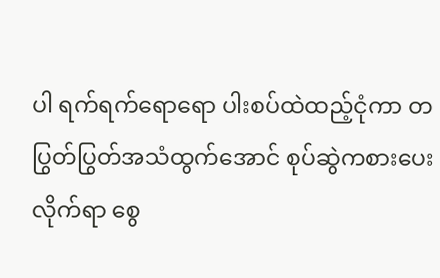ပါ ရက်ရက်ရောရော ပါးစပ်ထဲထည့်ငုံကာ တပြွတ်ပြွတ်အသံထွက်အောင် စုပ်ဆွဲကစားပေးလိုက်ရာ စွေ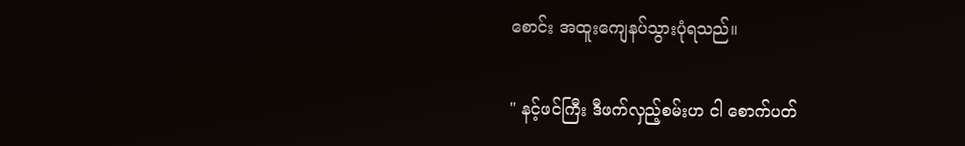စောင်း အထူးကျေနပ်သွားပုံရသည်။

" နင့်ဖင်ကြီး ဒီဖက်လှည့်စမ်းဟ ငါ စောက်ပတ်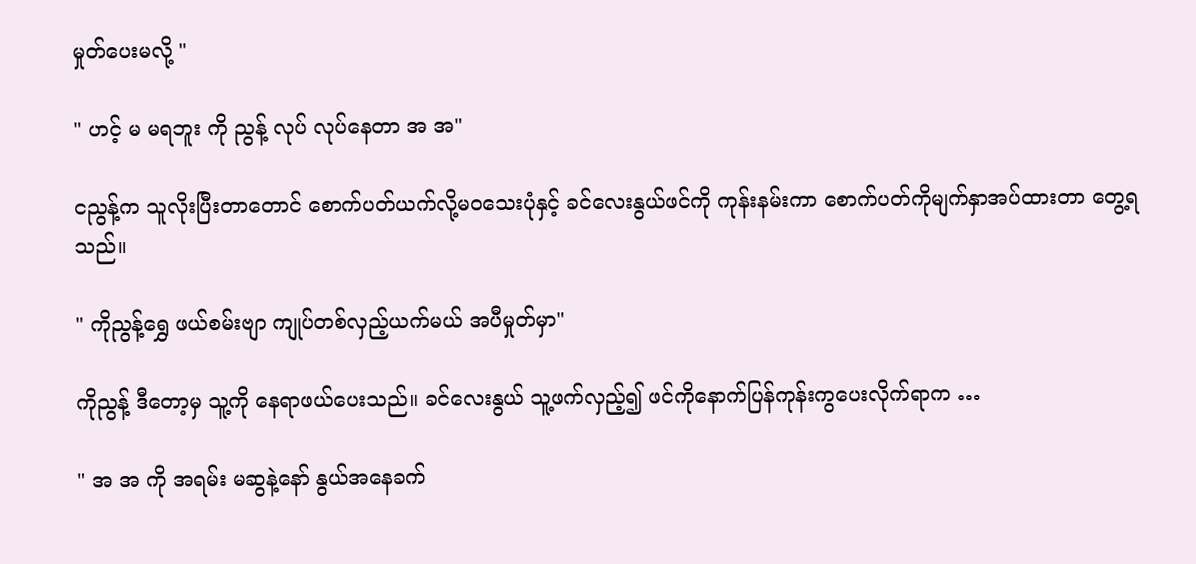မှုတ်ပေးမလို့ "

" ဟင့် မ မရဘူး ကို ညွန့် လုပ် လုပ်နေတာ အ အ"

ငညွန့်က သူလိုးပြီးတာတောင် စောက်ပတ်ယက်လို့မဝသေးပုံနှင့် ခင်လေးနွယ်ဖင်ကို ကုန်းနမ်းကာ စောက်ပတ်ကိုမျက်နှာအပ်ထားတာ တွေ့ရသည်။

" ကိုညွန့်ရွှေ ဖယ်စမ်းဗျာ ကျုပ်တစ်လှည့်ယက်မယ် အပီမှုတ်မှာ"

ကိုညွန့် ဒီတော့မှ သူ့ကို နေရာဖယ်ပေးသည်။ ခင်လေးနွယ် သူ့ဖက်လှည့်၍ ဖင်ကိုနောက်ပြန်ကုန်းကွပေးလိုက်ရာက …

" အ အ ကို အရမ်း မဆွနဲ့နော် နွယ်အနေခက်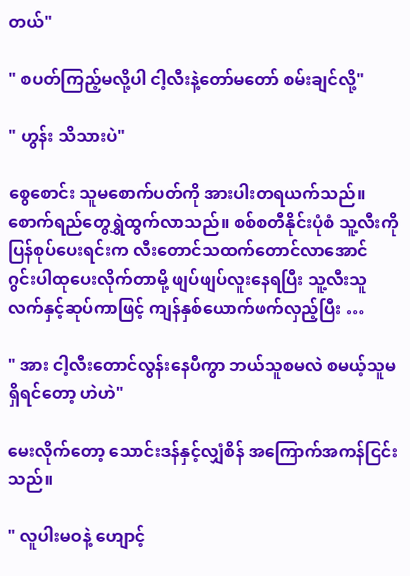တယ်"

" စပတ်ကြည့်မလို့ပါ ငါ့လီးနဲ့တော်မတော် စမ်းချင်လို့"

" ဟွန်း သိသားပဲ"

စွေစောင်း သူမစောက်ပတ်ကို အားပါးတရယက်သည်။ စောက်ရည်တွေရွှဲထွက်လာသည်။ စစ်စတီနိုင်းပုံစံ သူ့လီးကို ပြန်စုပ်ပေးရင်းက လီးတောင်သထက်တောင်လာအောင် ဂွင်းပါထုပေးလိုက်တာမို့ ဖျပ်ဖျပ်လူးနေရပြီး သူ့လီးသူ လက်နှင့်ဆုပ်ကာဖြင့် ကျန်နှစ်ယောက်ဖက်လှည့်ပြီး …

" အား ငါ့လီးတောင်လွန်းနေပီကွာ ဘယ်သူစမလဲ စမယ့်သူမရှိရင်တော့ ဟဲဟဲ"

မေးလိုက်တော့ သောင်းဒန်နှင့်လျှံစိန် အကြောက်အကန်ငြင်းသည်။

" လူပါးမဝနဲ့ ဟျောင့်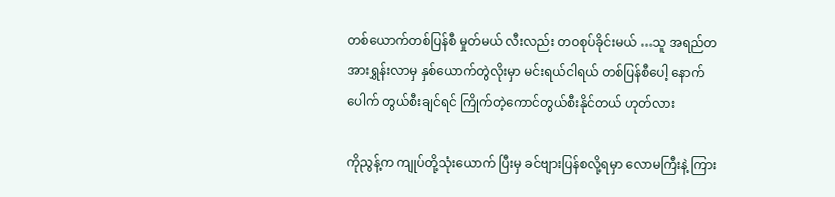တစ်ယောက်တစ်ပြန်စီ မှုတ်မယ် လီးလည်း တဝစုပ်ခိုင်းမယ် …သူ အရည်တအားရွှန်းလာမှ နှစ်ယောက်တွဲလိုးမှာ မင်းရယ်ငါရယ် တစ်ပြန်စီပေါ့ နောက်ပေါက် တွယ်စီးချင်ရင် ကြိုက်တဲ့ကောင်တွယ်စီးနိုင်တယ် ဟုတ်လား

ကိုညွန့်က ကျုပ်တို့သုံးယောက် ပြီးမှ ခင်ဗျားပြန်စလို့ရမှာ လောမကြီးနဲ့ ကြား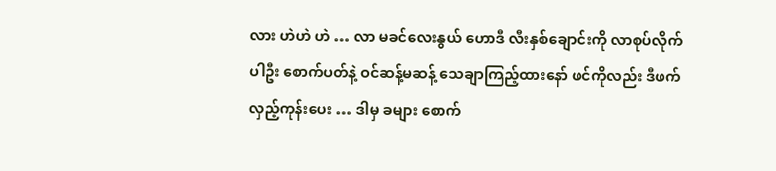လား ဟဲဟဲ ဟဲ … လာ မခင်လေးနွယ် ဟောဒီ လီးနှစ်ချောင်းကို လာစုပ်လိုက်ပါဦး စောက်ပတ်နဲ့ ဝင်ဆန့်မဆန့် သေချာကြည့်ထားနော် ဖင်ကိုလည်း ဒီဖက်လှည့်ကုန်းပေး … ဒါမှ ခများ စောက်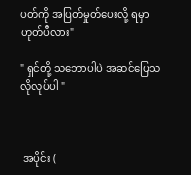ပတ်ကို အပြတ်မှုတ်ပေးလို့ ရမှာ ဟုတ်ပီလား"

" ရှင်တို့ သဘောပါပဲ အဆင်ပြေသလိုလုပ်ပါ "



 အပိုင်း (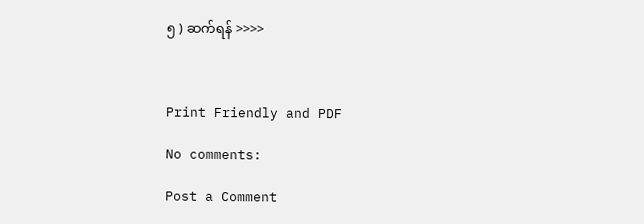၅ ) ဆက်ရန် >>>>



Print Friendly and PDF

No comments:

Post a Comment